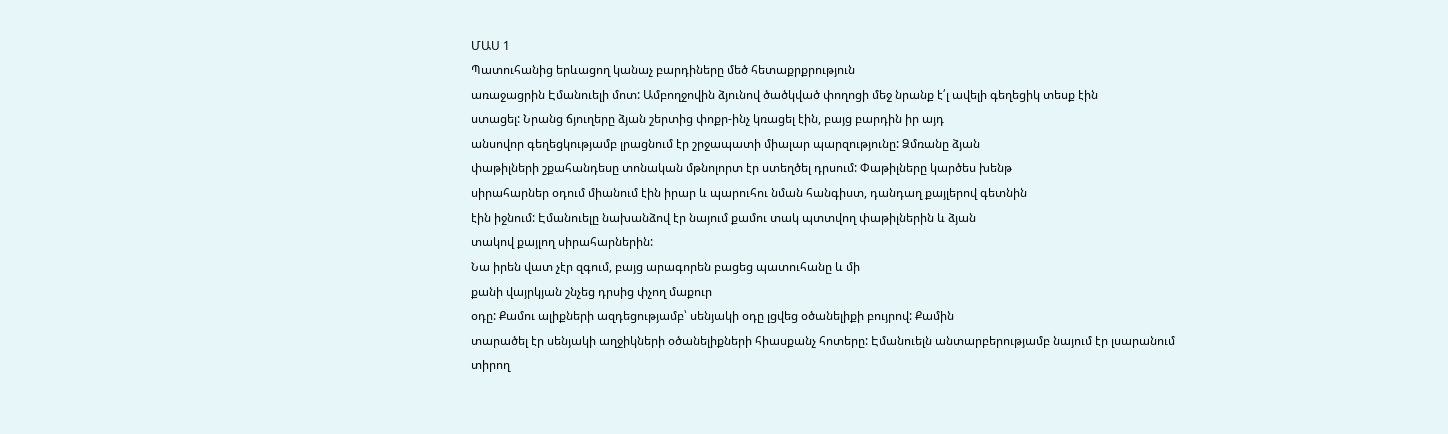ՄԱՍ 1
Պատուհանից երևացող կանաչ բարդիները մեծ հետաքրքրություն
առաջացրին Էմանուելի մոտ: Ամբողջովին ձյունով ծածկված փողոցի մեջ նրանք է՛լ ավելի գեղեցիկ տեսք էին
ստացել: Նրանց ճյուղերը ձյան շերտից փոքր-ինչ կռացել էին, բայց բարդին իր այդ
անսովոր գեղեցկությամբ լրացնում էր շրջապատի միալար պարզությունը: Ձմռանը ձյան
փաթիլների շքահանդեսը տոնական մթնոլորտ էր ստեղծել դրսում: Փաթիլները կարծես խենթ
սիրահարներ օդում միանում էին իրար և պարուհու նման հանգիստ, դանդաղ քայլերով գետնին
էին իջնում: Էմանուելը նախանձով էր նայում քամու տակ պտտվող փաթիլներին և ձյան
տակով քայլող սիրահարներին:
Նա իրեն վատ չէր զգում, բայց արագորեն բացեց պատուհանը և մի
քանի վայրկյան շնչեց դրսից փչող մաքուր
օդը: Քամու ալիքների ազդեցությամբ՝ սենյակի օդը լցվեց օծանելիքի բույրով: Քամին
տարածել էր սենյակի աղջիկների օծանելիքների հիասքանչ հոտերը: Էմանուելն անտարբերությամբ նայում էր լսարանում տիրող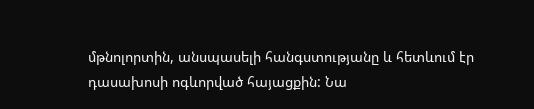մթնոլորտին, անսպասելի հանգստությանը և հետևում էր դասախոսի ոգևորված հայացքին: Նա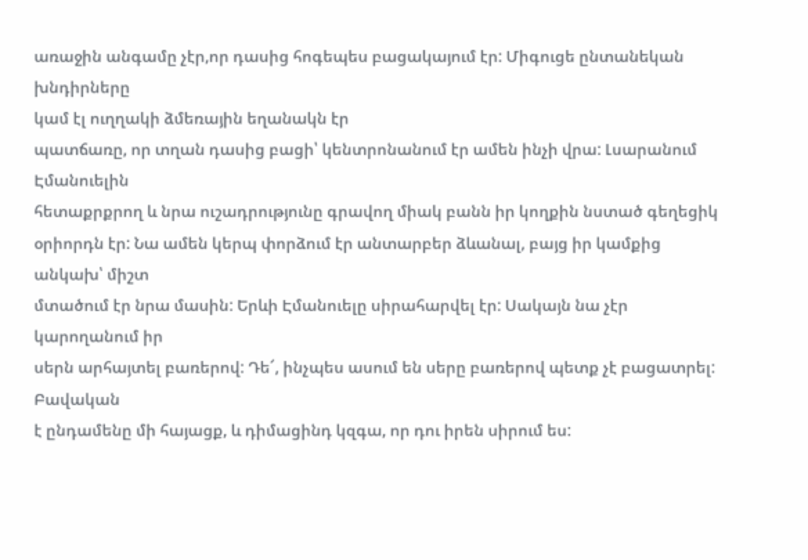առաջին անգամը չէր,որ դասից հոգեպես բացակայում էր: Միգուցե ընտանեկան խնդիրները
կամ էլ ուղղակի ձմեռային եղանակն էր
պատճառը, որ տղան դասից բացի՝ կենտրոնանում էր ամեն ինչի վրա: Լսարանում Էմանուելին
հետաքրքրող և նրա ուշադրությունը գրավող միակ բանն իր կողքին նստած գեղեցիկ
օրիորդն էր: Նա ամեն կերպ փորձում էր անտարբեր ձևանալ, բայց իր կամքից անկախ՝ միշտ
մտածում էր նրա մասին: Երևի Էմանուելը սիրահարվել էր: Սակայն նա չէր կարողանում իր
սերն արհայտել բառերով: Դե՜, ինչպես ասում են սերը բառերով պետք չէ բացատրել: Բավական
է ընդամենը մի հայացք, և դիմացինդ կզգա, որ դու իրեն սիրում ես: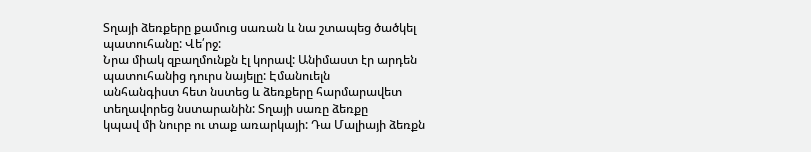Տղայի ձեռքերը քամուց սառան և նա շտապեց ծածկել պատուհանը: Վե՛րջ:
Նրա միակ զբաղմունքն էլ կորավ: Անիմաստ էր արդեն պատուհանից դուրս նայելը: Էմանուելն
անհանգիստ հետ նստեց և ձեռքերը հարմարավետ տեղավորեց նստարանին: Տղայի սառը ձեռքը
կպավ մի նուրբ ու տաք առարկայի: Դա Մալիայի ձեռքն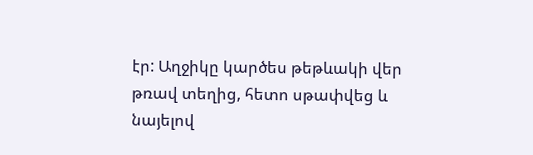էր: Աղջիկը կարծես թեթևակի վեր
թռավ տեղից, հետո սթափվեց և նայելով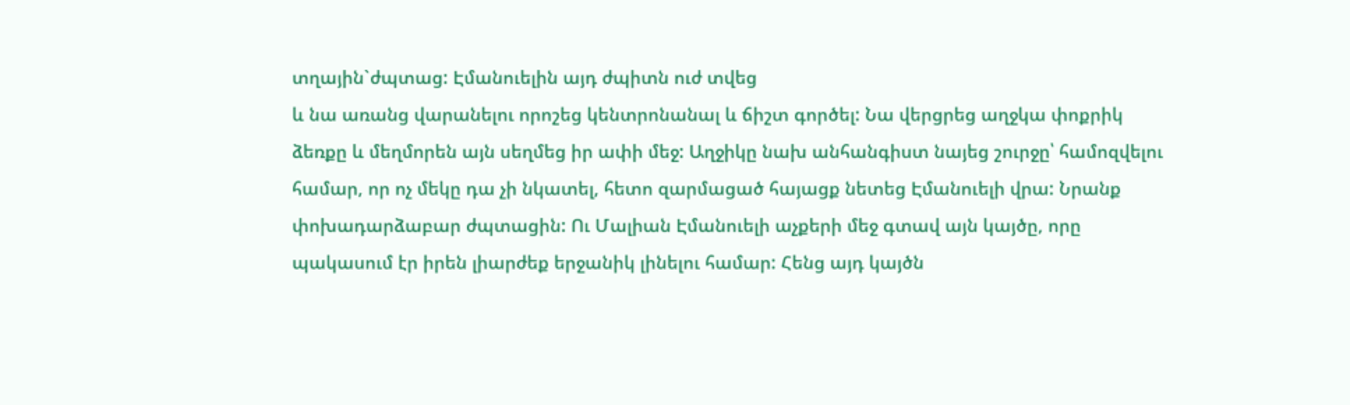տղային`ժպտաց: Էմանուելին այդ ժպիտն ուժ տվեց
և նա առանց վարանելու որոշեց կենտրոնանալ և ճիշտ գործել: Նա վերցրեց աղջկա փոքրիկ
ձեռքը և մեղմորեն այն սեղմեց իր ափի մեջ: Աղջիկը նախ անհանգիստ նայեց շուրջը՝ համոզվելու
համար, որ ոչ մեկը դա չի նկատել, հետո զարմացած հայացք նետեց Էմանուելի վրա: Նրանք
փոխադարձաբար ժպտացին: Ու Մալիան Էմանուելի աչքերի մեջ գտավ այն կայծը, որը
պակասում էր իրեն լիարժեք երջանիկ լինելու համար: Հենց այդ կայծն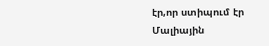էր,որ ստիպում էր
Մալիային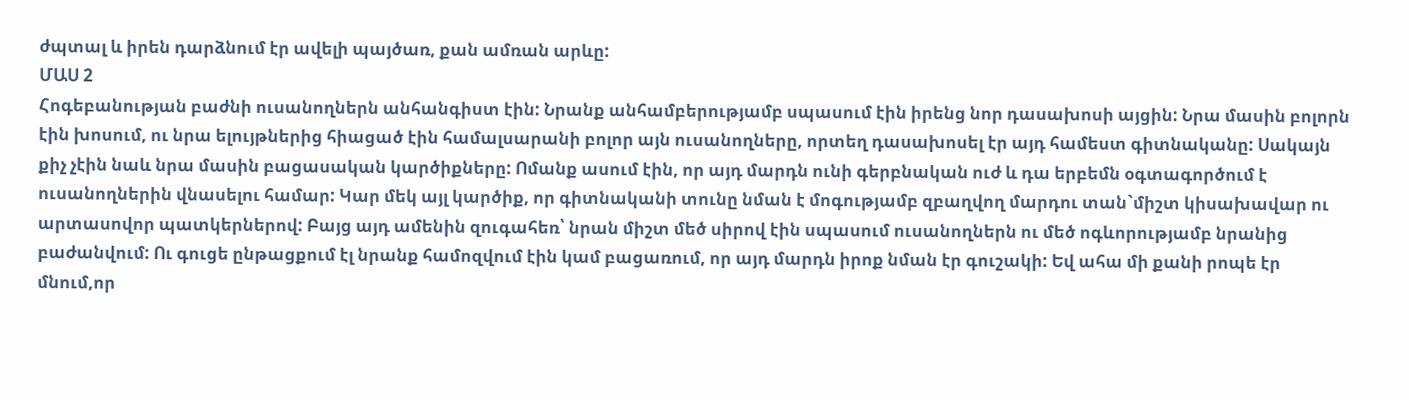ժպտալ և իրեն դարձնում էր ավելի պայծառ, քան ամռան արևը:
ՄԱՍ 2
Հոգեբանության բաժնի ուսանողներն անհանգիստ էին: Նրանք անհամբերությամբ սպասում էին իրենց նոր դասախոսի այցին: Նրա մասին բոլորն էին խոսում, ու նրա ելույթներից հիացած էին համալսարանի բոլոր այն ուսանողները, որտեղ դասախոսել էր այդ համեստ գիտնականը: Սակայն քիչ չէին նաև նրա մասին բացասական կարծիքները: Ոմանք ասում էին, որ այդ մարդն ունի գերբնական ուժ և դա երբեմն օգտագործում է ուսանողներին վնասելու համար: Կար մեկ այլ կարծիք, որ գիտնականի տունը նման է մոգությամբ զբաղվող մարդու տան`միշտ կիսախավար ու արտասովոր պատկերներով: Բայց այդ ամենին զուգահեռ՝ նրան միշտ մեծ սիրով էին սպասում ուսանողներն ու մեծ ոգևորությամբ նրանից բաժանվում: Ու գուցե ընթացքում էլ նրանք համոզվում էին կամ բացառում, որ այդ մարդն իրոք նման էր գուշակի: Եվ ահա մի քանի րոպե էր մնում,որ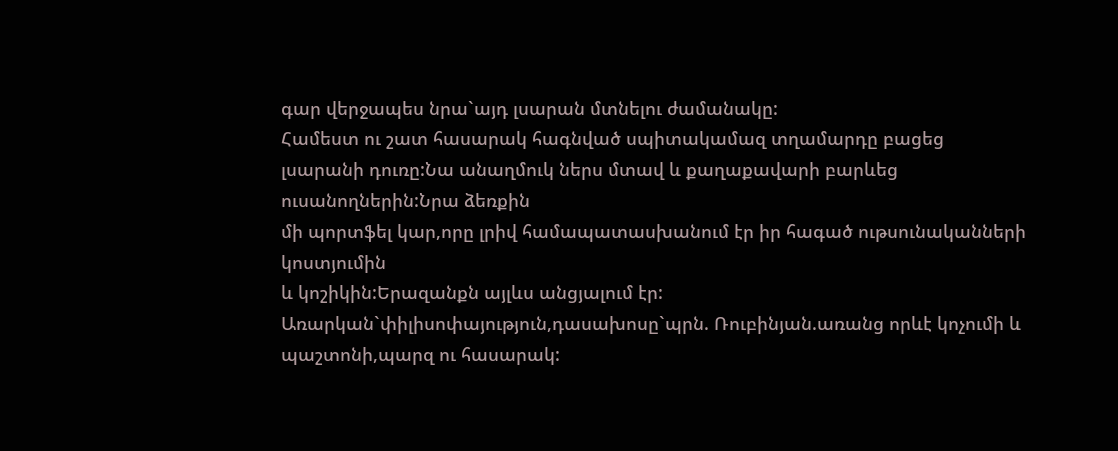գար վերջապես նրա`այդ լսարան մտնելու ժամանակը:
Համեստ ու շատ հասարակ հագնված սպիտակամազ տղամարդը բացեց
լսարանի դուռը:Նա անաղմուկ ներս մտավ և քաղաքավարի բարևեց ուսանողներին:Նրա ձեռքին
մի պորտֆել կար,որը լրիվ համապատասխանում էր իր հագած ութսունականների կոստյումին
և կոշիկին:Երազանքն այլևս անցյալում էր:
Առարկան`փիլիսոփայություն,դասախոսը`պրն. Ռուբինյան.առանց որևէ կոչումի և
պաշտոնի,պարզ ու հասարակ: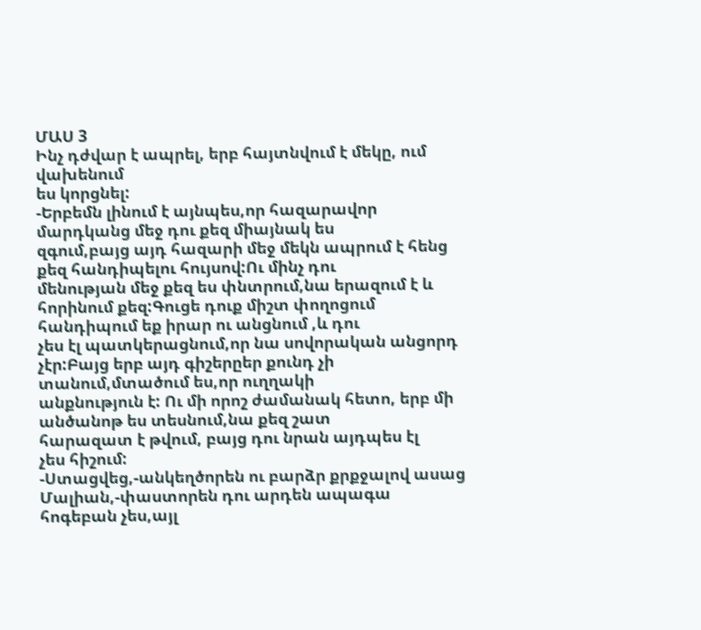ՄԱՍ 3
Ինչ դժվար է ապրել, երբ հայտնվում է մեկը, ում վախենում
ես կորցնել:
-Երբեմն լինում է այնպես,որ հազարավոր մարդկանց մեջ դու քեզ միայնակ ես
զգում,բայց այդ հազարի մեջ մեկն ապրում է հենց քեզ հանդիպելու հույսով:Ու մինչ դու
մենության մեջ քեզ ես փնտրում,նա երազում է և հորինում քեզ:Գուցե դուք միշտ փողոցում հանդիպում եք իրար ու անցնում ,և դու
չես էլ պատկերացնում,որ նա սովորական անցորդ չէր:Բայց երբ այդ գիշերըեր քունդ չի տանում,մտածում ես,որ ուղղակի
անքնություն է: Ու մի որոշ ժամանակ հետո, երբ մի անծանոթ ես տեսնում,նա քեզ շատ
հարազատ է թվում, բայց դու նրան այդպես էլ
չես հիշում:
-Ստացվեց,-անկեղծորեն ու բարձր քրքջալով ասաց
Մալիան,-փաստորեն դու արդեն ապագա հոգեբան չես,այլ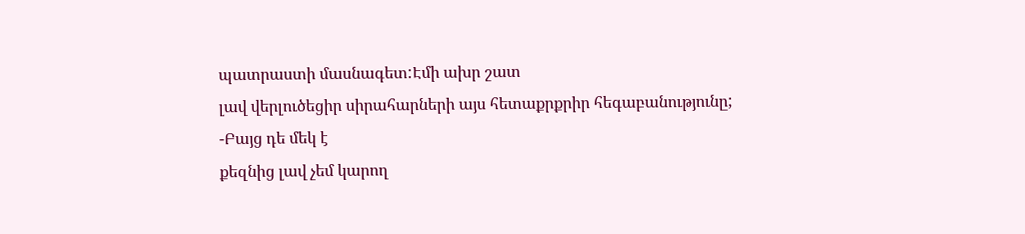պատրաստի մասնագետ:Էմի ախր շատ
լավ վերլուծեցիր սիրահարների այս հետաքրքրիր հեգաբանությունը;
-Բայց դե մեկ է
քեզնից լավ չեմ կարող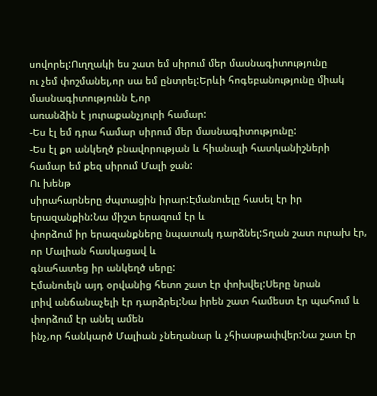սովորել:Ուղղակի ես շատ եմ սիրում մեր մասնագիտությունը
ու չեմ փոշմանել,որ սա եմ ընտրել:Երևի հոգեբանությունը միակ մասնագիտությունն է,որ
առանձին է յուրաքանչյուրի համար:
-Ես էլ եմ դրա համար սիրում մեր մասնագիտությունը:
-Ես էլ քո անկեղծ բնավորության և հիանալի հատկանիշների
համար եմ քեզ սիրում Մալի ջան:
Ու խենթ
սիրահարները ժպտացին իրար:Էմանուելը հասել էր իր երազանքին:Նա միշտ երազում էր և
փորձում իր երազանքները նպատակ դարձնել:Տղան շատ ուրախ էր, որ Մալիան հասկացավ և
գնահատեց իր անկեղծ սերը:
Էմանուելն այդ օրվանից հետո շատ էր փոխվել:Սերը նրան
լրիվ անճանաչելի էր դարձրել:Նա իրեն շատ համեստ էր պահում և փորձում էր անել ամեն
ինչ,որ հանկարծ Մալիան չնեղանար և չհիասթափվեր:Նա շատ էր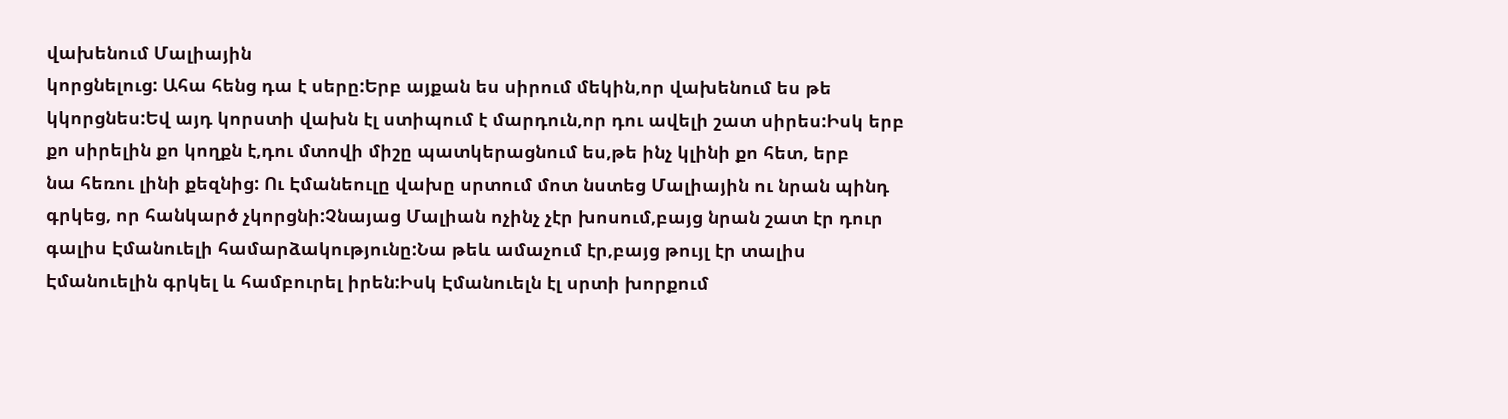վախենում Մալիային
կորցնելուց: Ահա հենց դա է սերը:Երբ այքան ես սիրում մեկին,որ վախենում ես թե
կկորցնես:Եվ այդ կորստի վախն էլ ստիպում է մարդուն,որ դու ավելի շատ սիրես:Իսկ երբ
քո սիրելին քո կողքն է,դու մտովի միշը պատկերացնում ես,թե ինչ կլինի քո հետ, երբ
նա հեռու լինի քեզնից: Ու Էմանեուլը վախը սրտում մոտ նստեց Մալիային ու նրան պինդ
գրկեց, որ հանկարծ չկորցնի:Չնայաց Մալիան ոչինչ չէր խոսում,բայց նրան շատ էր դուր
գալիս Էմանուելի համարձակությունը:Նա թեև ամաչում էր,բայց թույլ էր տալիս
Էմանուելին գրկել և համբուրել իրեն:Իսկ Էմանուելն էլ սրտի խորքում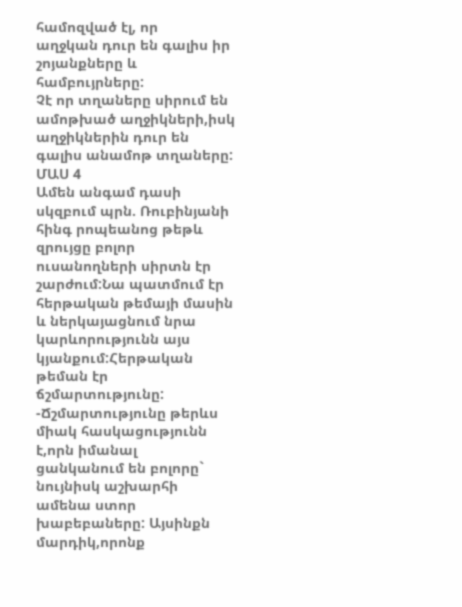համոզված էլ, որ
աղջկան դուր են գալիս իր շոյանքները և համբույրները:
Չէ որ տղաները սիրում են ամոթխած աղջիկների,իսկ
աղջիկներին դուր են գալիս անամոթ տղաները:
ՄԱՍ 4
Ամեն անգամ դասի
սկզբում պրն. Ռուբինյանի հինգ րոպեանոց թեթև զրույցը բոլոր ուսանողների սիրտն էր
շարժում:Նա պատմում էր հերթական թեմայի մասին և ներկայացնում նրա կարևորությունն այս կյանքում:Հերթական
թեման էր ճշմարտությունը:
-Ճշմարտությունը թերևս միակ հասկացությունն է,որն իմանալ
ցանկանում են բոլորը` նույնիսկ աշխարհի ամենա ստոր խաբեբաները: Այսինքն մարդիկ,որոնք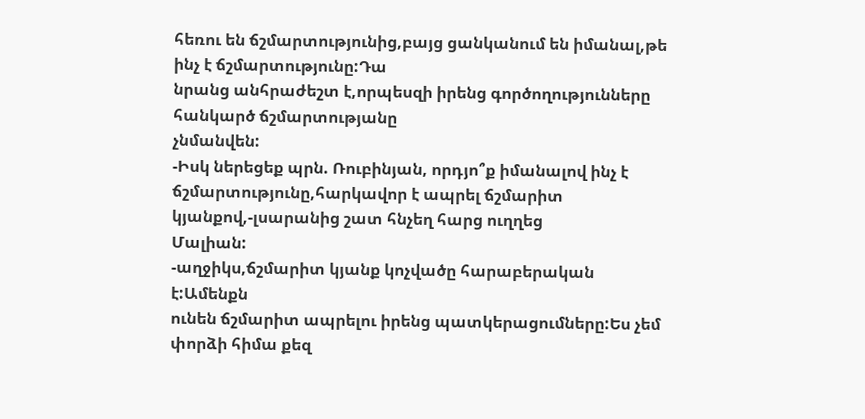հեռու են ճշմարտությունից,բայց ցանկանում են իմանալ,թե ինչ է ճշմարտությունը:Դա
նրանց անհրաժեշտ է,որպեսզի իրենց գործողությունները հանկարծ ճշմարտությանը
չնմանվեն:
-Իսկ ներեցեք պրն. Ռուբինյան, որդյո՞ք իմանալով ինչ է
ճշմարտությունը,հարկավոր է ապրել ճշմարիտ կյանքով,-լսարանից շատ հնչեղ հարց ուղղեց
Մալիան:
-աղջիկս,ճշմարիտ կյանք կոչվածը հարաբերական է:Ամենքն
ունեն ճշմարիտ ապրելու իրենց պատկերացումները:Ես չեմ փորձի հիմա քեզ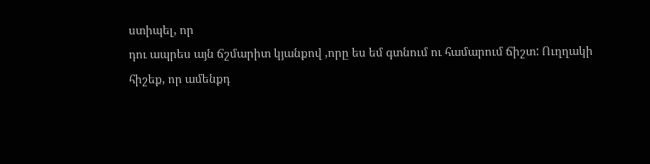ստիպել, որ
դու ապրես այն ճշմարիտ կյանքով ,որը ես եմ գտնում ու համարում ճիշտ: Ուղղակի
հիշեք, որ ամենքդ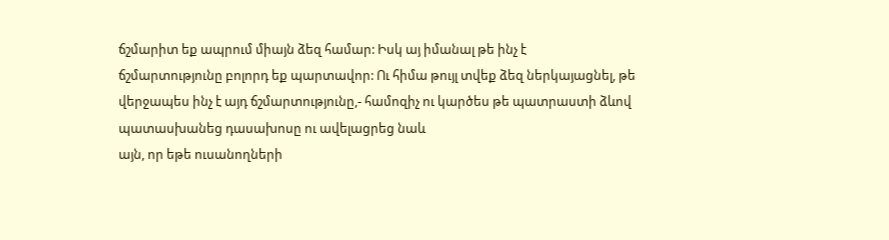ճշմարիտ եք ապրում միայն ձեզ համար: Իսկ այ իմանալ թե ինչ է
ճշմարտությունը բոլորդ եք պարտավոր: Ու հիմա թույլ տվեք ձեզ ներկայացնել, թե
վերջապես ինչ է այդ ճշմարտությունը,- համոզիչ ու կարծես թե պատրաստի ձևով
պատասխանեց դասախոսը ու ավելացրեց նաև
այն, որ եթե ուսանողների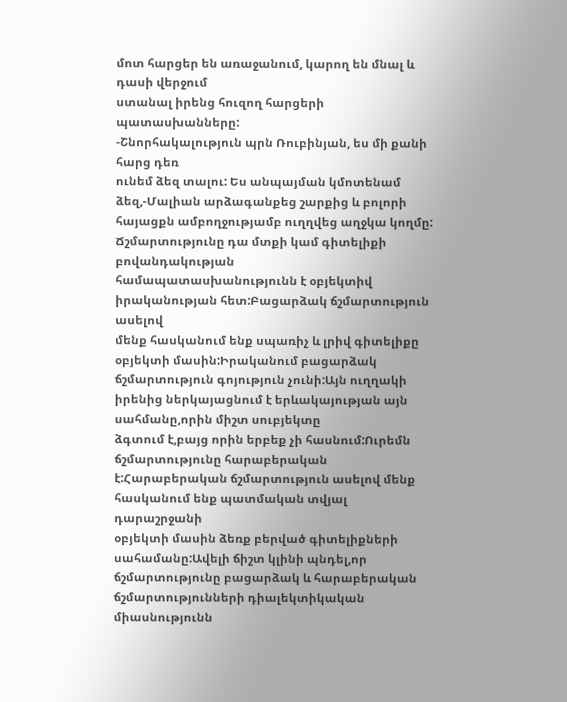մոտ հարցեր են առաջանում, կարող են մնալ և դասի վերջում
ստանալ իրենց հուզող հարցերի պատասխանները:
-Շնորհակալություն պրն Ռուբինյան, ես մի քանի հարց դեռ
ունեմ ձեզ տալու: Ես անպայման կմոտենամ ձեզ,-Մալիան արձագանքեց շարքից և բոլորի
հայացքն ամբողջությամբ ուղղվեց աղջկա կողմը:
Ճշմարտությունը դա մտքի կամ գիտելիքի բովանդակության
համապատասխանությունն է օբյեկտիվ իրականության հետ:Բացարձակ ճշմարտություն ասելով
մենք հասկանում ենք սպառիչ և լրիվ գիտելիքը օբյեկտի մասին:Իրականում բացարձակ
ճշմարտություն գոյություն չունի:Այն ուղղակի իրենից ներկայացնում է երևակայության այն սահմանը,որին միշտ սուբյեկտը
ձգտում է,բայց որին երբեք չի հասնում:Ուրեմն ճշմարտությունը հարաբերական
է:Հարաբերական ճշմարտություն ասելով մենք հասկանում ենք պատմական տվյալ դարաշրջանի
օբյեկտի մասին ձեռք բերված գիտելիքների սահամանը:Ավելի ճիշտ կլինի պնդել,որ
ճշմարտությունը բացարձակ և հարաբերական ճշմարտությունների դիալեկտիկական
միասնությունն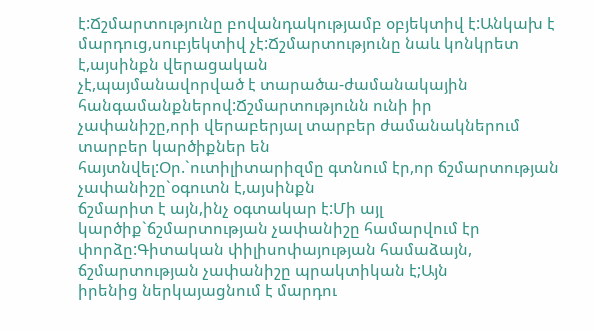է:Ճշմարտությունը բովանդակությամբ օբյեկտիվ է:Անկախ է
մարդուց,սուբյեկտիվ չէ:Ճշմարտությունը նաև կոնկրետ է,այսինքն վերացական
չէ,պայմանավորված է տարածա-ժամանակային հանգամանքներով:Ճշմարտությունն ունի իր
չափանիշը,որի վերաբերյալ տարբեր ժամանակներում տարբեր կարծիքներ են
հայտնվել:Օր.`ուտիլիտարիզմը գտնում էր,որ ճշմարտության չափանիշը`օգուտն է,այսինքն
ճշմարիտ է այն,ինչ օգտակար է:Մի այլ կարծիք`ճշմարտության չափանիշը համարվում էր
փորձը:Գիտական փիլիսոփայության համաձայն, ճշմարտության չափանիշը պրակտիկան է;Այն
իրենից ներկայացնում է մարդու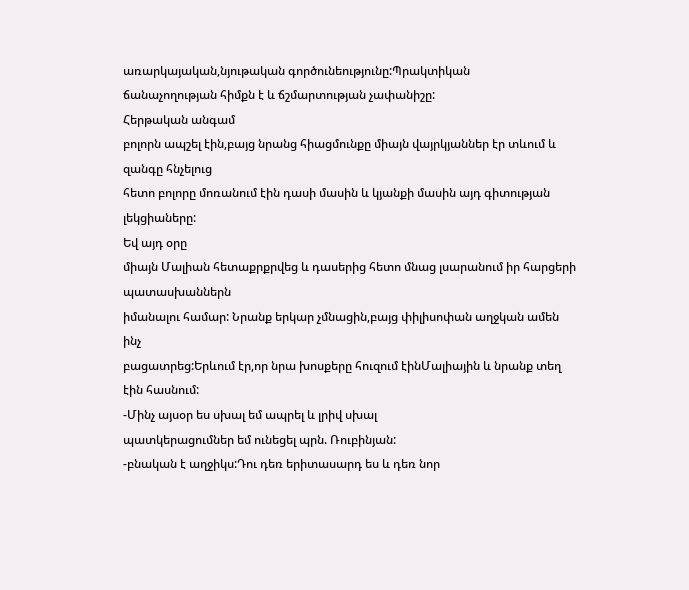առարկայական,նյութական գործունեությունը:Պրակտիկան
ճանաչողության հիմքն է և ճշմարտության չափանիշը:
Հերթական անգամ
բոլորն ապշել էին,բայց նրանց հիացմունքը միայն վայրկյաններ էր տևում և զանգը հնչելուց
հետո բոլորը մոռանում էին դասի մասին և կյանքի մասին այդ գիտության լեկցիաները:
Եվ այդ օրը
միայն Մալիան հետաքրքրվեց և դասերից հետո մնաց լսարանում իր հարցերի պատասխաններն
իմանալու համար: Նրանք երկար չմնացին,բայց փիլիսոփան աղջկան ամեն ինչ
բացատրեց:Երևում էր,որ նրա խոսքերը հուզում էինՄալիային և նրանք տեղ էին հասնում:
-Մինչ այսօր ես սխալ եմ ապրել և լրիվ սխալ
պատկերացումներ եմ ունեցել պրն. Ռուբինյան:
-բնական է աղջիկս:Դու դեռ երիտասարդ ես և դեռ նոր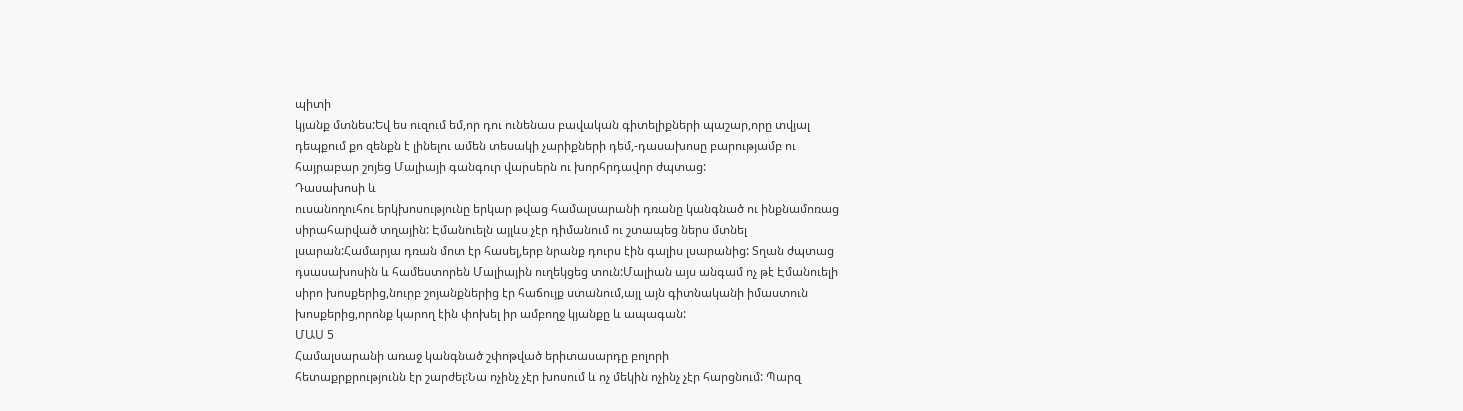պիտի
կյանք մտնես:Եվ ես ուզում եմ,որ դու ունենաս բավական գիտելիքների պաշար,որը տվյալ
դեպքում քո զենքն է լինելու ամեն տեսակի չարիքների դեմ,-դասախոսը բարությամբ ու
հայրաբար շոյեց Մալիայի գանգուր վարսերն ու խորհրդավոր ժպտաց:
Դասախոսի և
ուսանողուհու երկխոսությունը երկար թվաց համալսարանի դռանը կանգնած ու ինքնամոռաց
սիրահարված տղային: Էմանուելն այլևս չէր դիմանում ու շտապեց ներս մտնել
լսարան:Համարյա դռան մոտ էր հասել,երբ նրանք դուրս էին գալիս լսարանից: Տղան ժպտաց
դսասախոսին և համեստորեն Մալիային ուղեկցեց տուն:Մալիան այս անգամ ոչ թէ Էմանուելի
սիրո խոսքերից,նուրբ շոյանքներից էր հաճույք ստանում,այլ այն գիտնականի իմաստուն
խոսքերից,որոնք կարող էին փոխել իր ամբողջ կյանքը և ապագան:
ՄԱՍ 5
Համալսարանի առաջ կանգնած շփոթված երիտասարդը բոլորի
հետաքրքրությունն էր շարժել:Նա ոչինչ չէր խոսում և ոչ մեկին ոչինչ չէր հարցնում: Պարզ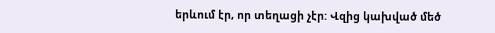երևում էր, որ տեղացի չէր: Վզից կախված մեծ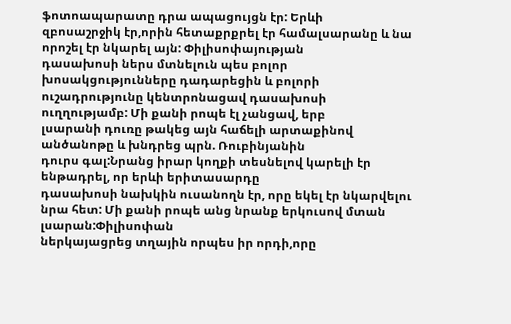ֆոտոապարատը դրա ապացույցն էր: Երևի
զբոսաշրջիկ էր,որին հետաքրքրել էր համալսարանը և նա որոշել էր նկարել այն: Փիլիսոփայության
դասախոսի ներս մտնելուն պես բոլոր խոսակցությունները դադարեցին և բոլորի
ուշադրությունը կենտրոնացավ դասախոսի ուղղությամբ: Մի քանի րոպե էլ չանցավ, երբ
լսարանի դուռը թակեց այն հաճելի արտաքինով անծանոթը և խնդրեց պրն. Ռուբինյանին
դուրս գալ:Նրանց իրար կողքի տեսնելով կարելի էր ենթադրել, որ երևի երիտասարդը
դասախոսի նախկին ուսանողն էր, որը եկել էր նկարվելու նրա հետ: Մի քանի րոպե անց նրանք երկուսով մտան լսարան:Փիլիսոփան
ներկայացրեց տղային որպես իր որդի,որը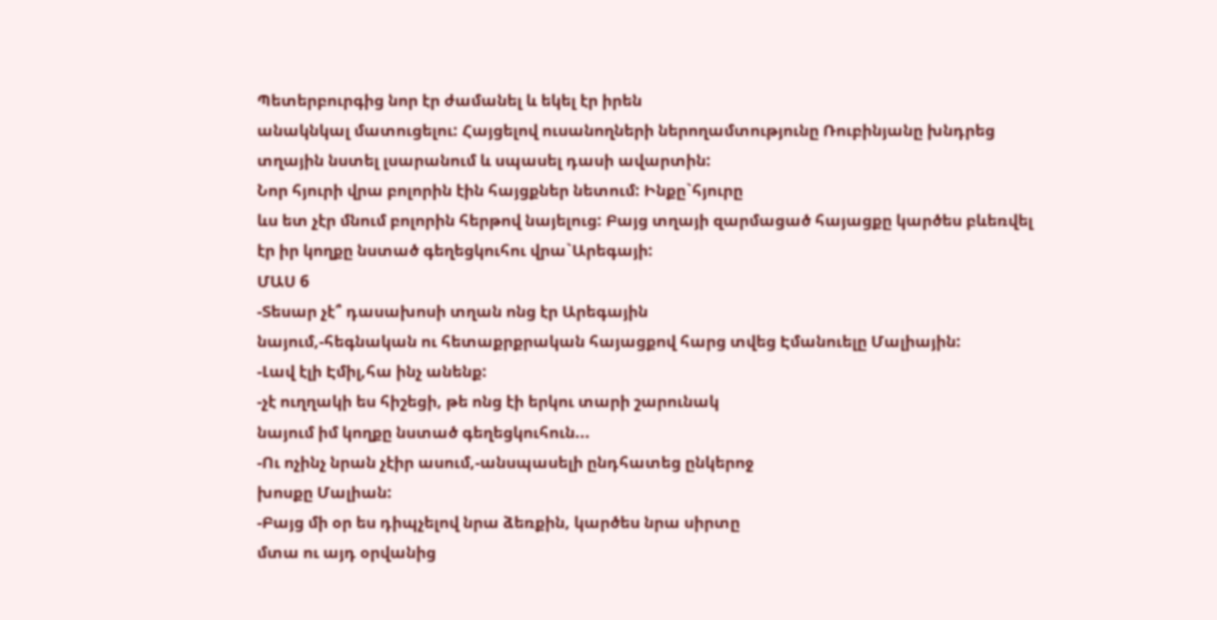Պետերբուրգից նոր էր ժամանել և եկել էր իրեն
անակնկալ մատուցելու: Հայցելով ուսանողների ներողամտությունը Ռուբինյանը խնդրեց
տղային նստել լսարանում և սպասել դասի ավարտին:
Նոր հյուրի վրա բոլորին էին հայցքներ նետում: Ինքը`հյուրը
ևս ետ չէր մնում բոլորին հերթով նայելուց: Բայց տղայի զարմացած հայացքը կարծես բևեռվել
էր իր կողքը նստած գեղեցկուհու վրա`Արեգայի:
ՄԱՍ 6
-Տեսար չէ՞ դասախոսի տղան ոնց էր Արեգային
նայում,-հեգնական ու հետաքրքրական հայացքով հարց տվեց Էմանուելը Մալիային:
-Լավ էլի Էմիլ,հա ինչ անենք:
-չէ ուղղակի ես հիշեցի, թե ոնց էի երկու տարի շարունակ
նայում իմ կողքը նստած գեղեցկուհուն...
-Ու ոչինչ նրան չէիր ասում,-անսպասելի ընդհատեց ընկերոջ
խոսքը Մալիան:
-Բայց մի օր ես դիպչելով նրա ձեռքին, կարծես նրա սիրտը
մտա ու այդ օրվանից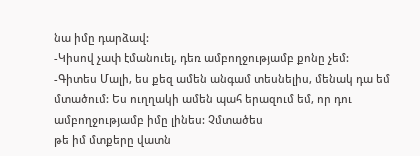նա իմը դարձավ:
-Կիսով չափ էմանուել, դեռ ամբողջությամբ քոնը չեմ:
-Գիտես Մալի, ես քեզ ամեն անգամ տեսնելիս, մենակ դա եմ
մտածում: Ես ուղղակի ամեն պահ երազում եմ, որ դու ամբողջությամբ իմը լինես: Չմտածես
թե իմ մտքերը վատն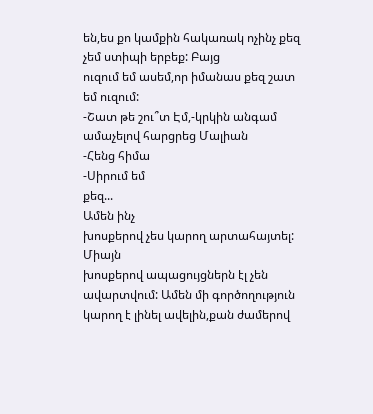են,ես քո կամքին հակառակ ոչինչ քեզ չեմ ստիպի երբեք: Բայց
ուզում եմ ասեմ,որ իմանաս քեզ շատ եմ ուզում:
-Շատ թե շու՞տ Էմ,-կրկին անգամ ամաչելով հարցրեց Մալիան
-Հենց հիմա
-Սիրում եմ
քեզ...
Ամեն ինչ
խոսքերով չես կարող արտահայտել: Միայն
խոսքերով ապացույցներն էլ չեն ավարտվում: Ամեն մի գործողություն կարող է լինել ավելին,քան ժամերով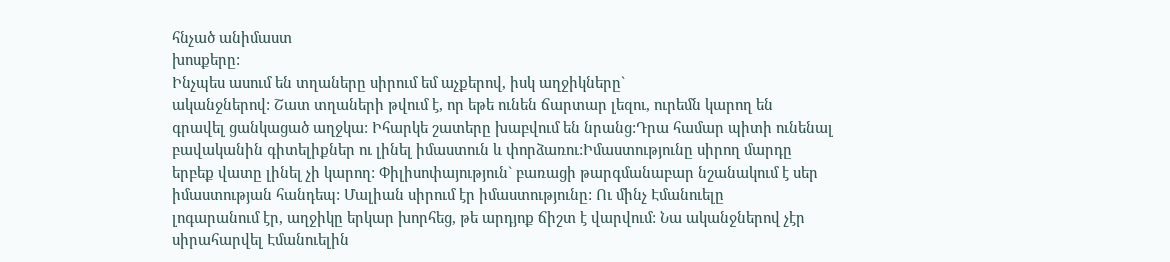հնչած անիմաստ
խոսքերը:
Ինչպես ասում են տղաները սիրում եմ աչքերով, իսկ աղջիկները`
ականջներով: Շատ տղաների թվում է, որ եթե ունեն ճարտար լեզու, ուրեմն կարող են
գրավել ցանկացած աղջկա: Իհարկե շատերը խաբվում են նրանց:Դրա համար պիտի ունենալ
բավականին գիտելիքներ ու լինել իմաստուն և փորձառու:Իմաստությունը սիրող մարդը
երբեք վատը լինել չի կարող: Փիլիսոփայություն` բառացի թարգմանաբար նշանակում է սեր
իմաստության հանդեպ: Մալիան սիրում էր իմաստությունը: Ու մինչ Էմանուելը
լոգարանում էր, աղջիկը երկար խորհեց, թե արդյոք ճիշտ է վարվում: Նա ականջներով չէր
սիրահարվել Էմանուելին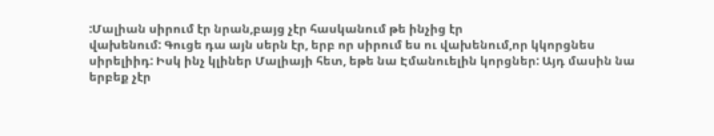:Մալիան սիրում էր նրան,բայց չէր հասկանում թե ինչից էր
վախենում: Գուցե դա այն սերն էր, երբ որ սիրում ես ու վախենում,որ կկորցնես
սիրելիիդ: Իսկ ինչ կլիներ Մալիայի հետ, եթե նա Էմանուելին կորցներ: Այդ մասին նա
երբեք չէր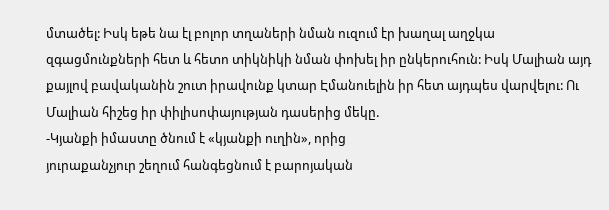մտածել: Իսկ եթե նա էլ բոլոր տղաների նման ուզում էր խաղալ աղջկա
զգացմունքների հետ և հետո տիկնիկի նման փոխել իր ընկերուհուն: Իսկ Մալիան այդ
քայլով բավականին շուտ իրավունք կտար Էմանուելին իր հետ այդպես վարվելու: Ու
Մալիան հիշեց իր փիլիսոփայության դասերից մեկը.
-Կյանքի իմաստը ծնում է «կյանքի ուղին», որից
յուրաքանչյուր շեղում հանգեցնում է բարոյական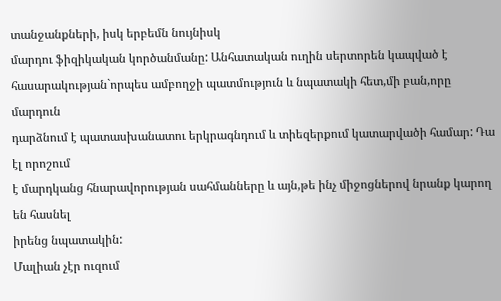տանջանքների, իսկ երբեմն նույնիսկ
մարդու ֆիզիկական կործանմանը: Անհատական ուղին սերտորեն կապված է
հասարակության`որպես ամբողջի պատմություն և նպատակի հետ,մի բան,որը մարդուն
դարձնում է պատասխանատու երկրագնդում և տիեզերքում կատարվածի համար: Դա էլ որոշում
է մարդկանց հնարավորության սահմանները և այն,թե ինչ միջոցներով նրանք կարող են հասնել
իրենց նպատակին:
Մալիան չէր ուզում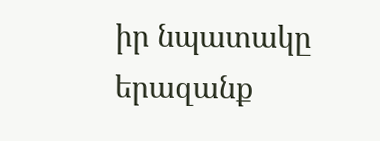իր նպատակը երազանք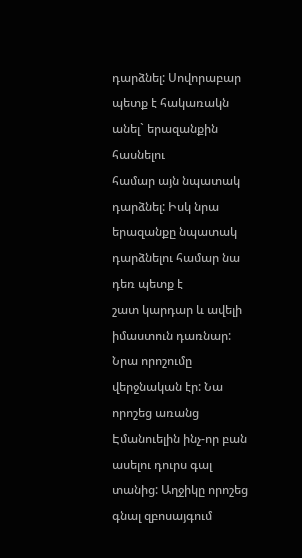դարձնել: Սովորաբար պետք է հակառակն անել` երազանքին հասնելու
համար այն նպատակ դարձնել: Իսկ նրա երազանքը նպատակ դարձնելու համար նա դեռ պետք է
շատ կարդար և ավելի իմաստուն դառնար: Նրա որոշումը վերջնական էր: Նա որոշեց առանց
Էմանուելին ինչ-որ բան ասելու դուրս գալ տանից: Աղջիկը որոշեց գնալ զբոսայգում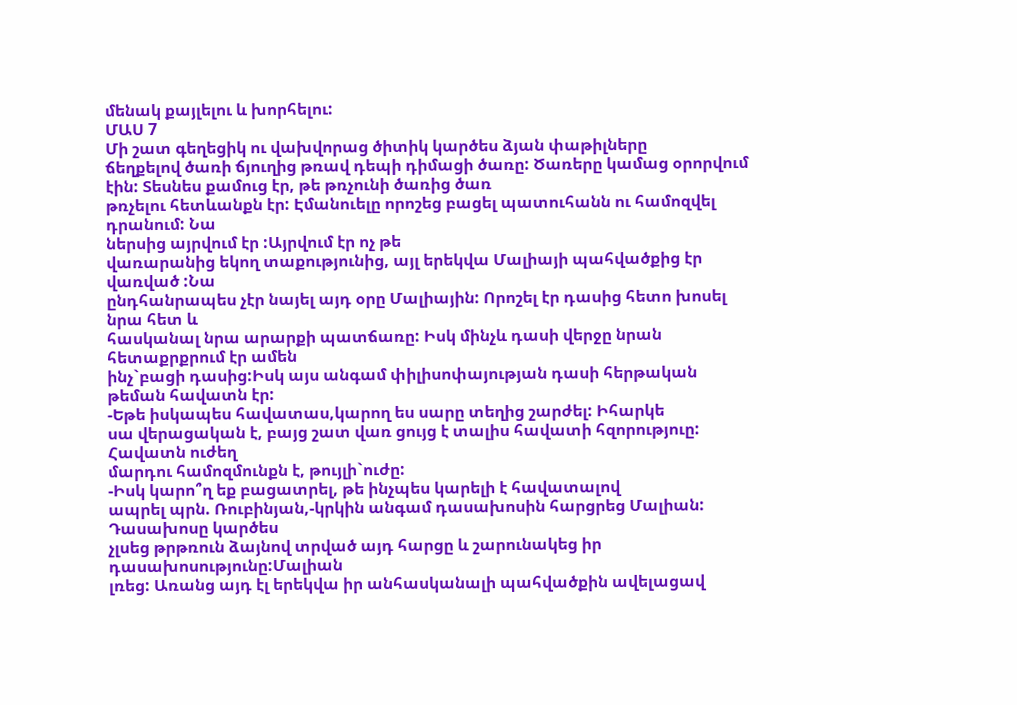մենակ քայլելու և խորհելու:
ՄԱՍ 7
Մի շատ գեղեցիկ ու վախվորաց ծիտիկ կարծես ձյան փաթիլները
ճեղքելով ծառի ճյուղից թռավ դեպի դիմացի ծառը: Ծառերը կամաց օրորվում էին: Տեսնես քամուց էր, թե թռչունի ծառից ծառ
թռչելու հետևանքն էր: Էմանուելը որոշեց բացել պատուհանն ու համոզվել դրանում: Նա
ներսից այրվում էր :Այրվում էր ոչ թե
վառարանից եկող տաքությունից, այլ երեկվա Մալիայի պահվածքից էր վառված :Նա
ընդհանրապես չէր նայել այդ օրը Մալիային: Որոշել էր դասից հետո խոսել նրա հետ և
հասկանալ նրա արարքի պատճառը: Իսկ մինչև դասի վերջը նրան հետաքրքրում էր ամեն
ինչ`բացի դասից:Իսկ այս անգամ փիլիսոփայության դասի հերթական թեման հավատն էր:
-Եթե իսկապես հավատաս,կարող ես սարը տեղից շարժել: Իհարկե
սա վերացական է, բայց շատ վառ ցույց է տալիս հավատի հզորություը: Հավատն ուժեղ
մարդու համոզմունքն է, թույլի`ուժը:
-Իսկ կարո՞ղ եք բացատրել, թե ինչպես կարելի է հավատալով
ապրել պրն. Ռուբինյան,-կրկին անգամ դասախոսին հարցրեց Մալիան:
Դասախոսը կարծես
չլսեց թրթռուն ձայնով տրված այդ հարցը և շարունակեց իր դասախոսությունը:Մալիան
լռեց: Առանց այդ էլ երեկվա իր անհասկանալի պահվածքին ավելացավ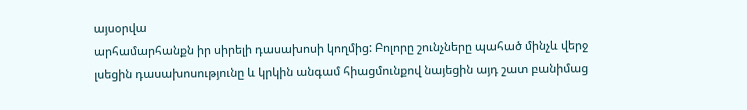այսօրվա
արհամարհանքն իր սիրելի դասախոսի կողմից: Բոլորը շունչները պահած մինչև վերջ
լսեցին դասախոսությունը և կրկին անգամ հիացմունքով նայեցին այդ շատ բանիմաց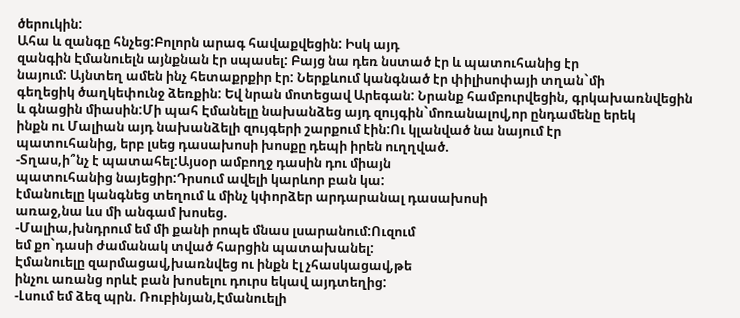ծերուկին:
Ահա և զանգը հնչեց:Բոլորն արագ հավաքվեցին: Իսկ այդ
զանգին Էմանուելն այնքնան էր սպասել: Բայց նա դեռ նստած էր և պատուհանից էր
նայում: Այնտեղ ամեն ինչ հետաքրքիր էր: Ներքևում կանգնած էր փիլիսոփայի տղան`մի
գեղեցիկ ծաղկեփունջ ձեռքին: Եվ նրան մոտեցավ Արեգան: Նրանք համբուրվեցին, գրկախառնվեցին
և գնացին միասին:Մի պահ Էմանելը նախանձեց այդ զույգին`մոռանալով,որ ընդամենը երեկ
ինքն ու Մալիան այդ նախանձելի զույգերի շարքում էին:Ու կլանված նա նայում էր
պատուհանից, երբ լսեց դասախոսի խոսքը դեպի իրեն ուղղված.
-Տղաս,ի՞նչ է պատահել:Այսօր ամբողջ դասին դու միայն
պատուհանից նայեցիր:Դրսում ավելի կարևոր բան կա:
էմանուելը կանգնեց տեղում և մինչ կփորձեր արդարանալ դասախոսի
առաջ,նա ևս մի անգամ խոսեց.
-Մալիա,խնդրում եմ մի քանի րոպե մնաս լսարանում:Ուզում
եմ քո`դասի ժամանակ տված հարցին պատախանել:
Էմանուելը զարմացավ,խառնվեց ու ինքն էլ չհասկացավ,թե
ինչու առանց որևէ բան խոսելու դուրս եկավ այդտեղից:
-Լսում եմ ձեզ պրն. Ռուբինյան,Էմանուելի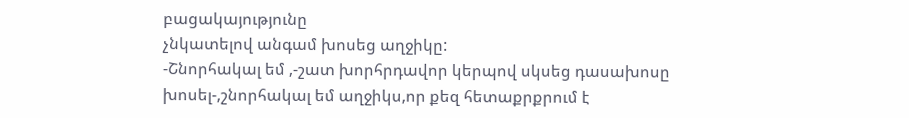բացակայությունը
չնկատելով անգամ խոսեց աղջիկը:
-Շնորհակալ եմ ,-շատ խորհրդավոր կերպով սկսեց դասախոսը
խոսել-,շնորհակալ եմ աղջիկս,որ քեզ հետաքրքրում է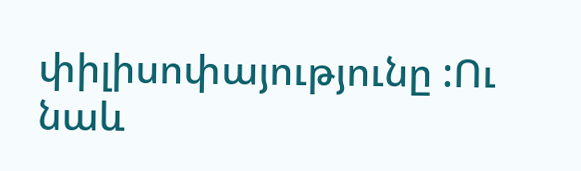փիլիսոփայությունը :Ու նաև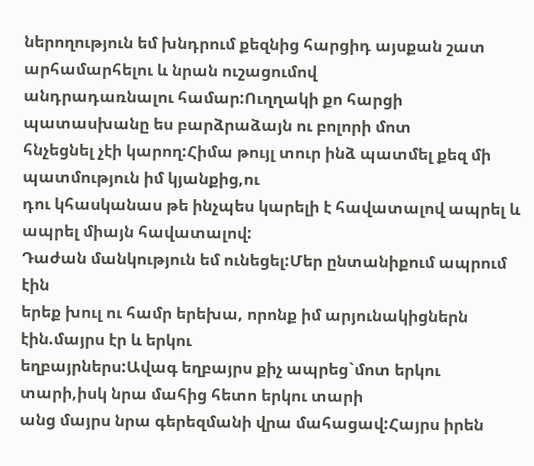ներողություն եմ խնդրում քեզնից հարցիդ այսքան շատ արհամարհելու և նրան ուշացումով
անդրադառնալու համար:Ուղղակի քո հարցի պատասխանը ես բարձրաձայն ու բոլորի մոտ
հնչեցնել չէի կարող:Հիմա թույլ տուր ինձ պատմել քեզ մի պատմություն իմ կյանքից,ու
դու կհասկանաս թե ինչպես կարելի է հավատալով ապրել և ապրել միայն հավատալով:
Դաժան մանկություն եմ ունեցել:Մեր ընտանիքում ապրում էին
երեք խուլ ու համր երեխա, որոնք իմ արյունակիցներն էին.մայրս էր և երկու
եղբայրներս:Ավագ եղբայրս քիչ ապրեց`մոտ երկու տարի,իսկ նրա մահից հետո երկու տարի
անց մայրս նրա գերեզմանի վրա մահացավ:Հայրս իրեն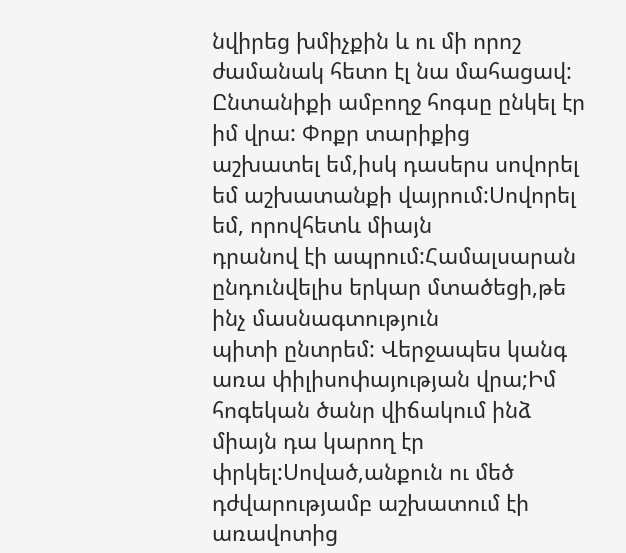նվիրեց խմիչքին և ու մի որոշ
ժամանակ հետո էլ նա մահացավ: Ընտանիքի ամբողջ հոգսը ընկել էր իմ վրա: Փոքր տարիքից
աշխատել եմ,իսկ դասերս սովորել եմ աշխատանքի վայրում:Սովորել եմ, որովհետև միայն
դրանով էի ապրում:Համալսարան ընդունվելիս երկար մտածեցի,թե ինչ մասնագտություն
պիտի ընտրեմ: Վերջապես կանգ առա փիլիսոփայության վրա;Իմ հոգեկան ծանր վիճակում ինձ
միայն դա կարող էր փրկել:Սոված,անքուն ու մեծ դժվարությամբ աշխատում էի առավոտից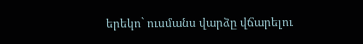երեկո` ուսմանս վարձը վճարելու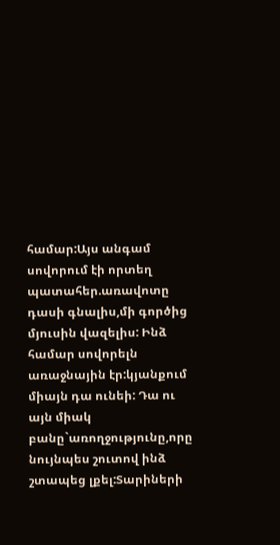համար:Այս անգամ սովորում էի որտեղ պատահեր.առավոտը
դասի գնալիս,մի գործից մյուսին վազելիս: Ինձ համար սովորելն առաջնային էր:կյանքում
միայն դա ունեի: Դա ու այն միակ բանը`առողջությունը,որը նույնպես շուտով ինձ
շտապեց լքել:Տարիների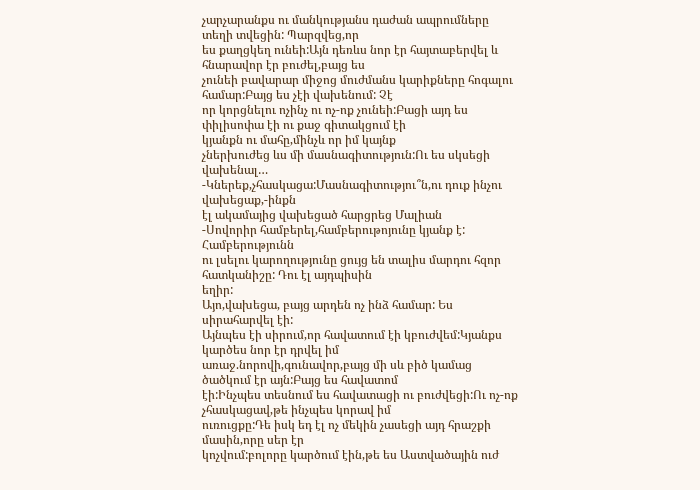չարչարանքս ու մանկությանս դաժան ապրումները տեղի տվեցին: Պարզվեց,որ
ես քաղցկեղ ունեի:Այն դեռևս նոր էր հայտաբերվել և հնարավոր էր բուժել,բայց ես
չունեի բավարար միջոց մուժմանս կարիքները հոգալու համար:Բայց ես չէի վախենում: Չէ
որ կորցնելու ոչինչ ու ոչ-ոք չունեի:Բացի այդ ես փիլիսոփա էի ու քաջ գիտակցում էի
կյանքն ու մահը,մինչև որ իմ կայնք
չներխուժեց ևս մի մասնագիտություն:Ու ես սկսեցի վախենալ…
-Կներեք,չհասկացա:Մասնագիտությու՞ն,ու դուք ինչու վախեցաք,-ինքն
էլ ակամայից վախեցած հարցրեց Մալիան
-Սովորիր համբերել,համբերութոյունը կյանք է: Համբերությունն
ու լսելու կարողությունը ցույց են տալիս մարդու հզոր հատկանիշը: Դու էլ այդպիսին
եղիր:
Այո,վախեցա, բայց արդեն ոչ ինձ համար: Ես սիրահարվել էի:
Այնպես էի սիրում,որ հավատում էի կբուժվեմ:Կյանքս կարծես նոր էր դրվել իմ
առաջ.նորովի,գունավոր,բայց մի սև բիծ կամաց ծածկում էր այն:Բայց ես հավատոմ
էի:Ինչպես տեսնում ես հավատացի ու բուժվեցի:Ու ոչ-ոք չհասկացավ,թե ինչպես կորավ իմ
ուռուցքը:Դե իսկ եդ էլ ոչ մեկին չասեցի այդ հրաշքի մասին,որը սեր էր
կոչվում:բոլորը կարծում էին,թե ես Աստվածային ուժ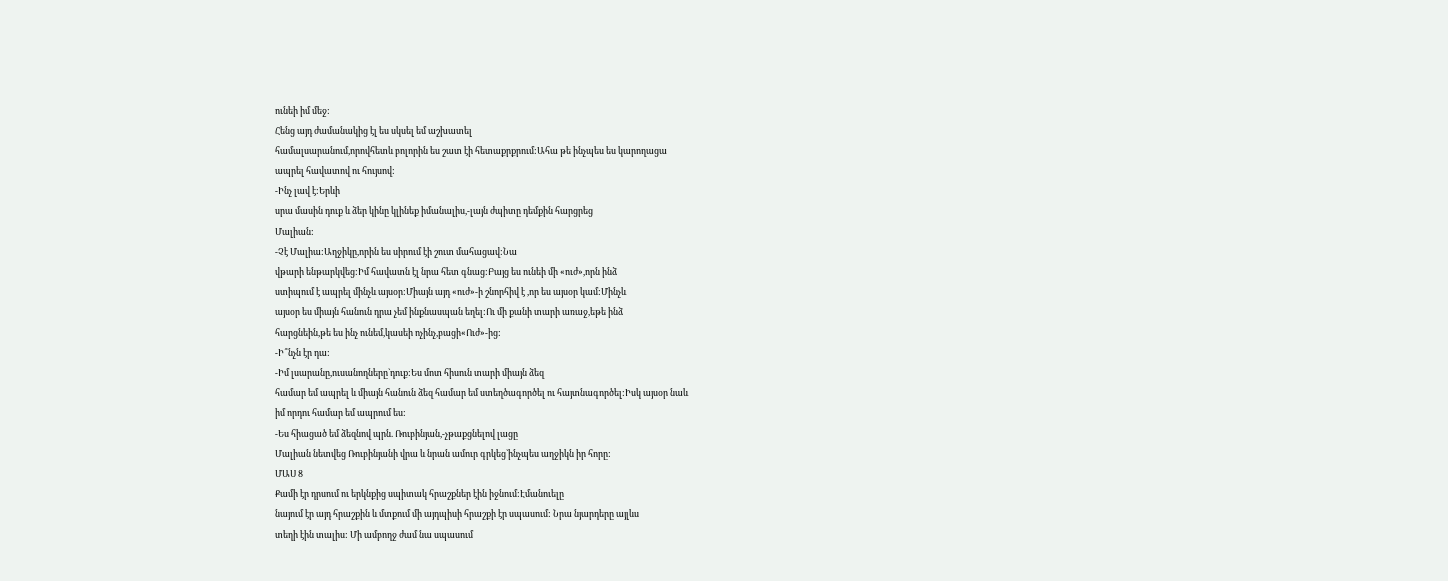ունեի իմ մեջ:
Հենց այդ ժամանակից էլ ես սկսել եմ աշխատել
համալսարանում,որովհետև բոլորին ես շատ էի հետաքրքրում:Ահա թե ինչպես ես կարողացա
ապրել հավատով ու հույսով:
-Ինչ լավ է:Երևի
սրա մասին դուք և ձեր կինը կլինեք իմանալիս,-լայն ժպիտը դեմքին հարցրեց
Մալիան:
-Չէ Մալիա:Աղջիկը,որին ես սիրում էի շուտ մահացավ:Նա
վթարի ենթարկվեց:Իմ հավատն էլ նրա հետ գնաց:Բայց ես ունեի մի «ուժ»,որն ինձ
ստիպում է ապրել մինչև այսօր:Միայն այդ «ուժ»-ի շնորհիվ է ,որ ես այսօր կամ:Մինչև
այսօր ես միայն հանուն դրա չեմ ինքնասպան եղել:Ու մի քանի տարի առաջ,եթե ինձ
հարցնեին,թե ես ինչ ունեմ,կասեի ոչինչ,բացի«Ուժ»-ից:
-Ի՞նչն էր դա:
-Իմ լսարանը,ուսանողները`դուք:Ես մոտ հիսուն տարի միայն ձեզ
համար եմ ապրել և միայն հանուն ձեզ համար եմ ստեղծագործել ու հայտնագործել:Իսկ այսօր նաև
իմ որդու համար եմ ապրում ես:
-Ես հիացած եմ ձեզնով պրն. Ռուբինյան,-չթաքցնելով լացը
Մալիան նետվեց Ռուբինյանի վրա և նրան ամուր գրկեց`ինչպես աղջիկն իր հորը:
ՄԱՍ 8
Քամի էր դրսում ու երկնքից սպիտակ հրաշքներ էին իջնում:Էմանուելը
նայում էր այդ հրաշքին և մտքում մի այդպիսի հրաշքի էր սպասում: Նրա նյարդերը այլևս
տեղի էին տալիս: Մի ամբողջ ժամ նա սպասում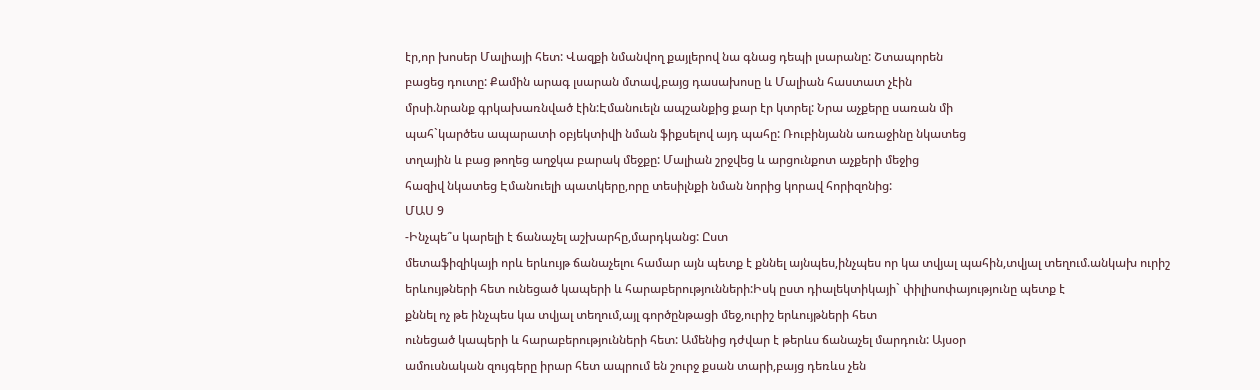էր,որ խոսեր Մալիայի հետ: Վազքի նմանվող քայլերով նա գնաց դեպի լսարանը: Շտապորեն
բացեց դուտը: Քամին արագ լսարան մտավ,բայց դասախոսը և Մալիան հաստատ չէին
մրսի.նրանք գրկախառնված էին:Էմանուելն ապշանքից քար էր կտրել: Նրա աչքերը սառան մի
պահ`կարծես ապարատի օբյեկտիվի նման ֆիքսելով այդ պահը: Ռուբինյանն առաջինը նկատեց
տղային և բաց թողեց աղջկա բարակ մեջքը: Մալիան շրջվեց և արցունքոտ աչքերի մեջից
հազիվ նկատեց Էմանուելի պատկերը,որը տեսիլնքի նման նորից կորավ հորիզոնից:
ՄԱՍ 9
-Ինչպե՞ս կարելի է ճանաչել աշխարհը,մարդկանց: Ըստ
մետաֆիզիկայի որև երևույթ ճանաչելու համար այն պետք է քննել այնպես,ինչպես որ կա տվյալ պահին,տվյալ տեղում.անկախ ուրիշ
երևույթների հետ ունեցած կապերի և հարաբերությունների:Իսկ ըստ դիալեկտիկայի` փիլիսոփայությունը պետք է
քննել ոչ թե ինչպես կա տվյալ տեղում,այլ գործընթացի մեջ,ուրիշ երևույթների հետ
ունեցած կապերի և հարաբերությունների հետ: Ամենից դժվար է թերևս ճանաչել մարդուն: Այսօր
ամուսնական զույգերը իրար հետ ապրում են շուրջ քսան տարի,բայց դեռևս չեն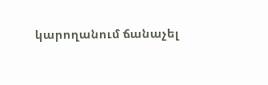կարողանում ճանաչել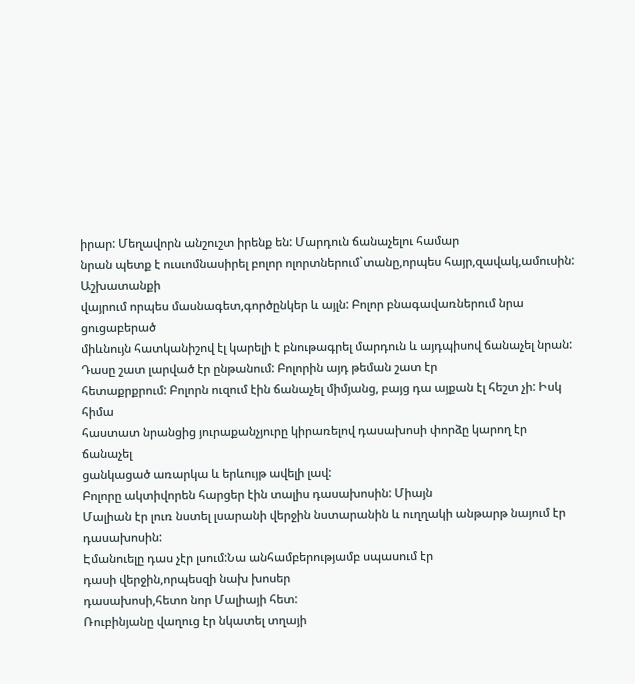իրար: Մեղավորն անշուշտ իրենք են: Մարդուն ճանաչելու համար
նրան պետք է ուսւոմնասիրել բոլոր ոլորտներում`տանը,որպես հայր,զավակ,ամուսին: Աշխատանքի
վայրում որպես մասնագետ,գործընկեր և այլն: Բոլոր բնագավառներում նրա ցուցաբերած
միևնույն հատկանիշով էլ կարելի է բնութագրել մարդուն և այդպիսով ճանաչել նրան:
Դասը շատ լարված էր ընթանում: Բոլորին այդ թեման շատ էր
հետաքրքրում: Բոլորն ուզում էին ճանաչել միմյանց, բայց դա այքան էլ հեշտ չի: Իսկ հիմա
հաստատ նրանցից յուրաքանչյուրը կիրառելով դասախոսի փորձը կարող էր ճանաչել
ցանկացած առարկա և երևույթ ավելի լավ:
Բոլորը ակտիվորեն հարցեր էին տալիս դասախոսին: Միայն
Մալիան էր լուռ նստել լսարանի վերջին նստարանին և ուղղակի անթարթ նայում էր
դասախոսին:
Էմանուելը դաս չէր լսում:Նա անհամբերությամբ սպասում էր
դասի վերջին,որպեսզի նախ խոսեր
դասախոսի,հետո նոր Մալիայի հետ:
Ռուբինյանը վաղուց էր նկատել տղայի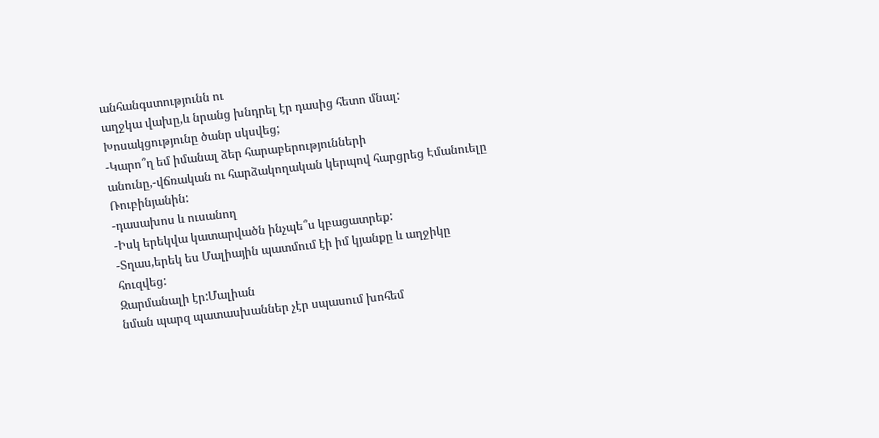անհանգստությունն ու
աղջկա վախը,և նրանց խնդրել էր դասից հետո մնալ:
Խոսակցությունը ծանր սկսվեց;
-Կարո՞ղ եմ իմանալ ձեր հարաբերությունների
անունը,-վճռական ու հարձակողական կերպով հարցրեց Էմանուելը Ռուբինյանին:
-դասախոս և ուսանող
-Իսկ երեկվա կատարվածն ինչպե՞ս կբացատրեք:
-Տղաս,երեկ ես Մալիային պատմում էի իմ կյանքը և աղջիկը
հուզվեց:
Զարմանալի էր:Մալիան
նման պարզ պատասխաններ չէր սպասում խոհեմ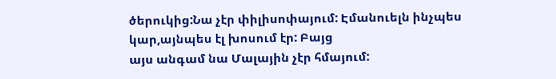ծերուկից:Նա չէր փիլիսոփայում: Էմանուելն ինչպես կար,այնպես էլ խոսում էր: Բայց
այս անգամ նա Մալային չէր հմայում: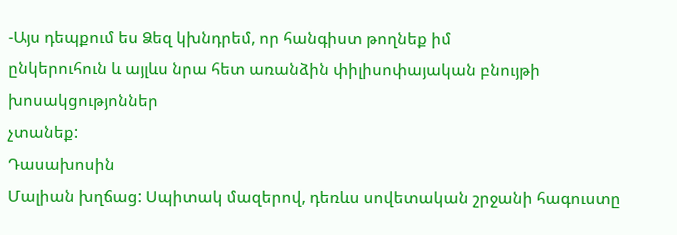-Այս դեպքում ես Ձեզ կխնդրեմ, որ հանգիստ թողնեք իմ
ընկերուհուն և այլևս նրա հետ առանձին փիլիսոփայական բնույթի խոսակցությոններ
չտանեք:
Դասախոսին
Մալիան խղճաց: Սպիտակ մազերով, դեռևս սովետական շրջանի հագուստը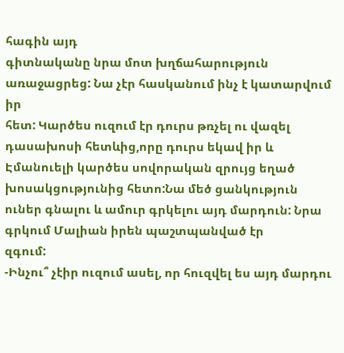հագին այդ
գիտնականը նրա մոտ խղճահարություն առաջացրեց: Նա չէր հասկանում ինչ է կատարվում իր
հետ: Կարծես ուզում էր դուրս թռչել ու վազել դասախոսի հետևից,որը դուրս եկավ իր և
Էմանուելի կարծես սովորական զրույց եղած խոսակցությունից հետո:Նա մեծ ցանկություն
ուներ գնալու և ամուր գրկելու այդ մարդուն: Նրա գրկում Մալիան իրեն պաշտպանված էր
զգում:
-Ինչու՞ չէիր ուզում ասել, որ հուզվել ես այդ մարդու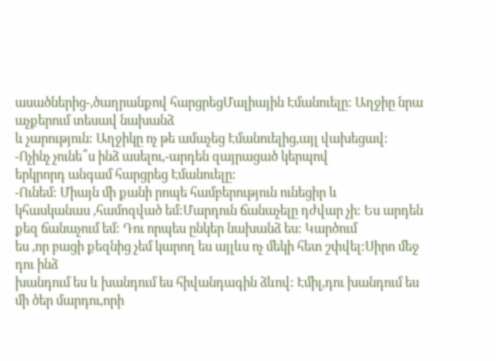ասածներից-,ծաղրանքով հարցրեցՄալիային Էմանուելը: Աղջիը նրա աչքերում տեսավ նախանձ
և չարություն: Աղջիկը ոչ թե ամաչեց Էմանուելից,այլ վախեցավ:
-Ոչինչ չունե՞ս ինձ ասելու,-արդեն զայրացած կերպով
երկրորդ անգամ հարցրեց Էմանուելը:
-Ունեմ: Միայն մի քանի րոպե համբերություն ունեցիր և
կհասկանաս ,համոզված եմ:Մարդուն ճանաչելը դժվար չի: Ես արդեն քեզ ճանաչում եմ: Դու որպես ընկեր նախանձ ես: Կարծում
ես ,որ բացի քեզնից չեմ կարող ես այլևս ոչ մեկի հետ շփվել:Սիրո մեջ դու ինձ
խանդում ես և խանդում ես հիվանդագին ձևով: Էմիլ,դու խանդում ես մի ծեր մարդու,որի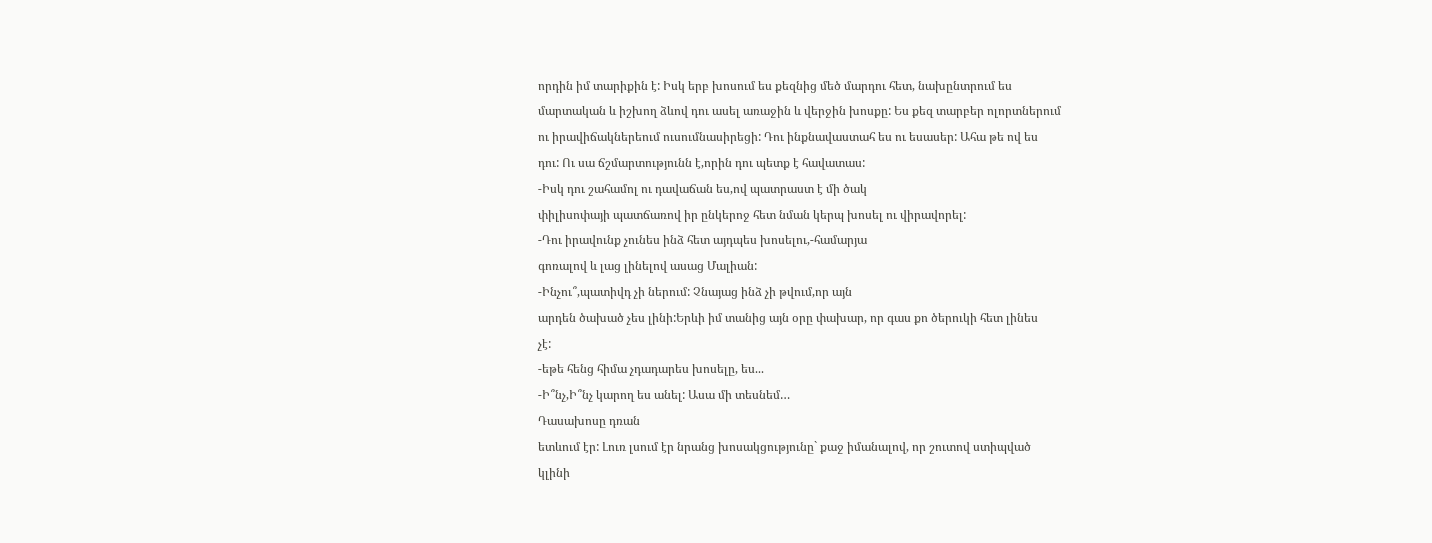որդին իմ տարիքին է: Իսկ երբ խոսում ես քեզնից մեծ մարդու հետ, նախընտրում ես
մարտական և իշխող ձևով դու ասել առաջին և վերջին խոսքը: Ես քեզ տարբեր ոլորտներում
ու իրավիճակներեում ուսումնասիրեցի: Դու ինքնավաստահ ես ու եսասեր: Ահա թե ով ես
դու: Ու սա ճշմարտությունն է,որին դու պետք է հավատաս:
-Իսկ դու շահամոլ ու դավաճան ես,ով պատրաստ է մի ծակ
փիլիսոփայի պատճառով իր ընկերոջ հետ նման կերպ խոսել ու վիրավորել:
-Դու իրավունք չունես ինձ հետ այդպես խոսելու,-համարյա
գոռալով և լաց լինելով ասաց Մալիան:
-Ինչու՞,պատիվդ չի ներում: Չնայաց ինձ չի թվում,որ այն
արդեն ծախած չես լինի:Երևի իմ տանից այն օրը փախար, որ գաս քո ծերուկի հետ լինես
չէ:
-եթե հենց հիմա չդադարես խոսելը, ես...
-Ի՞նչ,Ի՞նչ կարող ես անել: Ասա մի տեսնեմ…
Դասախոսը դռան
ետևում էր: Լուռ լսում էր նրանց խոսակցությունը` քաջ իմանալով, որ շուտով ստիպված
կլինի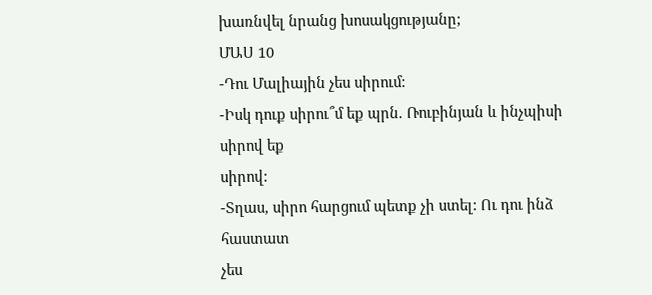խառնվել նրանց խոսակցությանը;
ՄԱՍ 10
-Դու Մալիային չես սիրում:
-Իսկ դուք սիրու՞մ եք պրն. Ռուբինյան և ինչպիսի սիրով եք
սիրով:
-Տղաս, սիրո հարցում պետք չի ստել: Ու դու ինձ հաստատ
չես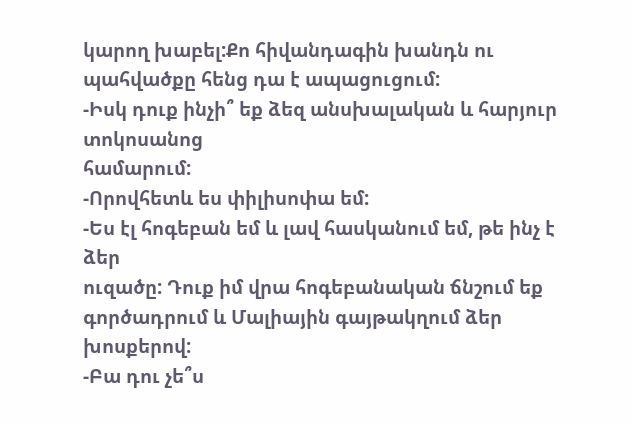կարող խաբել:Քո հիվանդագին խանդն ու պահվածքը հենց դա է ապացուցում:
-Իսկ դուք ինչի՞ եք ձեզ անսխալական և հարյուր տոկոսանոց
համարում:
-Որովհետև ես փիլիսոփա եմ:
-Ես էլ հոգեբան եմ և լավ հասկանում եմ, թե ինչ է ձեր
ուզածը: Դուք իմ վրա հոգեբանական ճնշում եք գործադրում և Մալիային գայթակղում ձեր
խոսքերով:
-Բա դու չե՞ս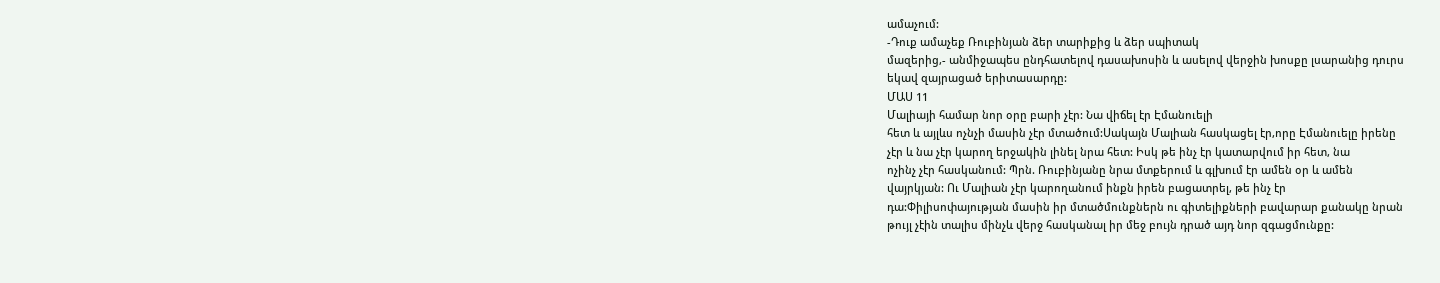ամաչում:
-Դուք ամաչեք Ռուբինյան ձեր տարիքից և ձեր սպիտակ
մազերից,- անմիջապես ընդհատելով դասախոսին և ասելով վերջին խոսքը լսարանից դուրս
եկավ զայրացած երիտասարդը:
ՄԱՍ 11
Մալիայի համար նոր օրը բարի չէր: Նա վիճել էր Էմանուելի
հետ և այլևս ոչնչի մասին չէր մտածում:Սակայն Մալիան հասկացել էր,որը Էմանուելը իրենը
չէր և նա չէր կարող երջակին լինել նրա հետ: Իսկ թե ինչ էր կատարվում իր հետ, նա
ոչինչ չէր հասկանում: Պրն. Ռուբինյանը նրա մտքերում և գլխում էր ամեն օր և ամեն
վայրկյան: Ու Մալիան չէր կարողանում ինքն իրեն բացատրել, թե ինչ էր
դա:Փիլիսոփայության մասին իր մտածմունքներն ու գիտելիքների բավարար քանակը նրան
թույլ չէին տալիս մինչև վերջ հասկանալ իր մեջ բույն դրած այդ նոր զգացմունքը: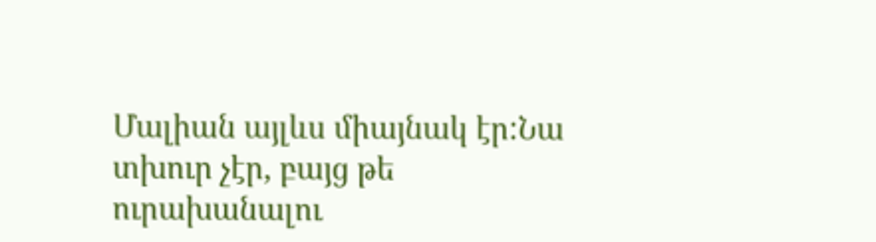Մալիան այլևս միայնակ էր:Նա տխուր չէր, բայց թե
ուրախանալու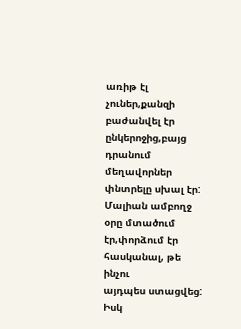առիթ էլ չուներ,քանզի բաժանվել էր ընկերոջից,բայց դրանում մեղավորներ
փնտրելը սխալ էր: Մալիան ամբողջ օրը մտածում էր,փորձում էր հասկանալ, թե ինչու
այդպես ստացվեց: Իսկ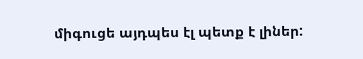միգուցե այդպես էլ պետք է լիներ: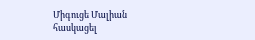Միգուցե Մալիան հասկացել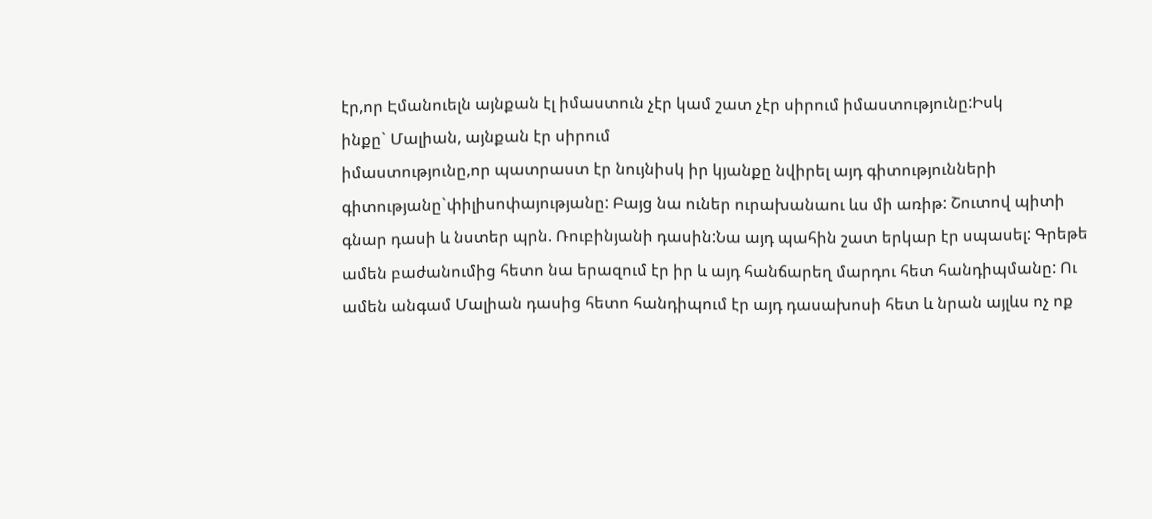էր,որ Էմանուելն այնքան էլ իմաստուն չէր կամ շատ չէր սիրում իմաստությունը:Իսկ
ինքը` Մալիան, այնքան էր սիրում
իմաստությունը,որ պատրաստ էր նույնիսկ իր կյանքը նվիրել այդ գիտությունների
գիտությանը`փիլիսոփայությանը: Բայց նա ուներ ուրախանաու ևս մի առիթ: Շուտով պիտի
գնար դասի և նստեր պրն. Ռուբինյանի դասին:Նա այդ պահին շատ երկար էր սպասել: Գրեթե
ամեն բաժանումից հետո նա երազում էր իր և այդ հանճարեղ մարդու հետ հանդիպմանը: Ու
ամեն անգամ Մալիան դասից հետո հանդիպում էր այդ դասախոսի հետ և նրան այլևս ոչ ոք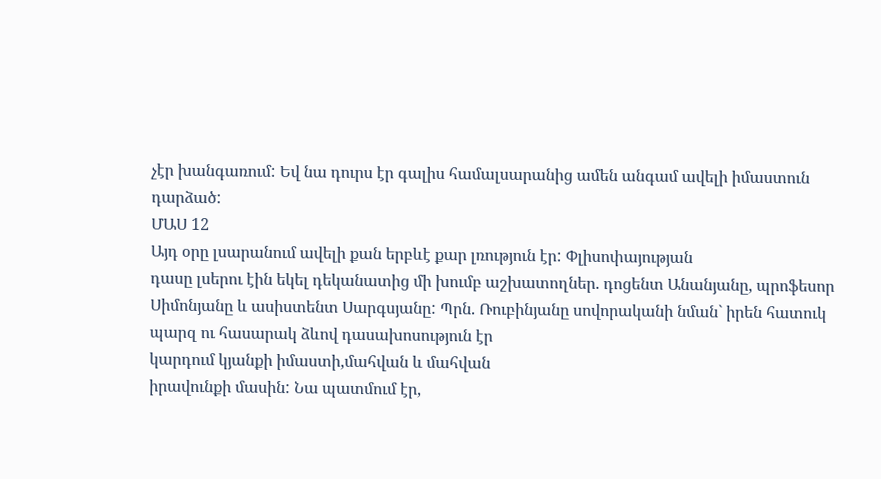չէր խանգառում: Եվ նա դուրս էր գալիս համալսարանից ամեն անգամ ավելի իմաստուն
դարձած:
ՄԱՍ 12
Այդ օրը լսարանում ավելի քան երբևէ քար լռություն էր: Փլիսոփայության
դասը լսերու էին եկել դեկանատից մի խումբ աշխատողներ. դոցենտ Անանյանը, պրոֆեսոր
Սիմոնյանը և ասիստենտ Սարգսյանը: Պրն. Ռուբինյանը սովորականի նման` իրեն հատուկ
պարզ ու հասարակ ձևով դասախոսություն էր
կարդում կյանքի իմաստի,մահվան և մահվան
իրավունքի մասին: Նա պատմում էր,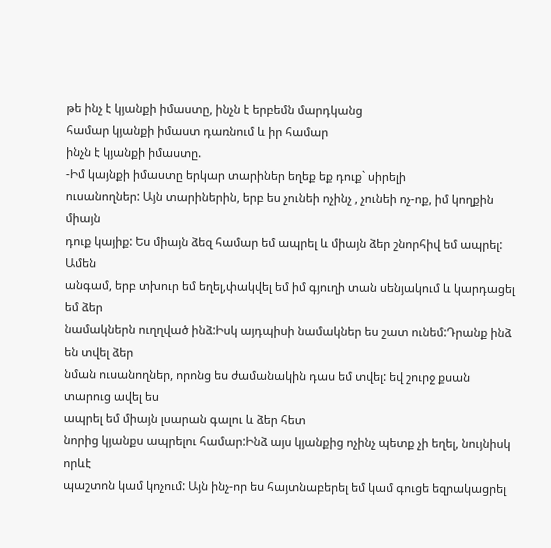թե ինչ է կյանքի իմաստը, ինչն է երբեմն մարդկանց
համար կյանքի իմաստ դառնում և իր համար
ինչն է կյանքի իմաստը.
-Իմ կայնքի իմաստը երկար տարիներ եղեք եք դուք` սիրելի
ուսանողներ: Այն տարիներին, երբ ես չունեի ոչինչ , չունեի ոչ-ոք, իմ կողքին միայն
դուք կայիք: Ես միայն ձեզ համար եմ ապրել և միայն ձեր շնորհիվ եմ ապրել: Ամեն
անգամ, երբ տխուր եմ եղել,փակվել եմ իմ գյուղի տան սենյակում և կարդացել եմ ձեր
նամակներն ուղղված ինձ:Իսկ այդպիսի նամակներ ես շատ ունեմ:Դրանք ինձ են տվել ձեր
նման ուսանողներ, որոնց ես ժամանակին դաս եմ տվել: եվ շուրջ քսան տարուց ավել ես
ապրել եմ միայն լսարան գալու և ձեր հետ
նորից կյանքս ապրելու համար:Ինձ այս կյանքից ոչինչ պետք չի եղել, նույնիսկ որևէ
պաշտոն կամ կոչում: Այն ինչ-որ ես հայտնաբերել եմ կամ գուցե եզրակացրել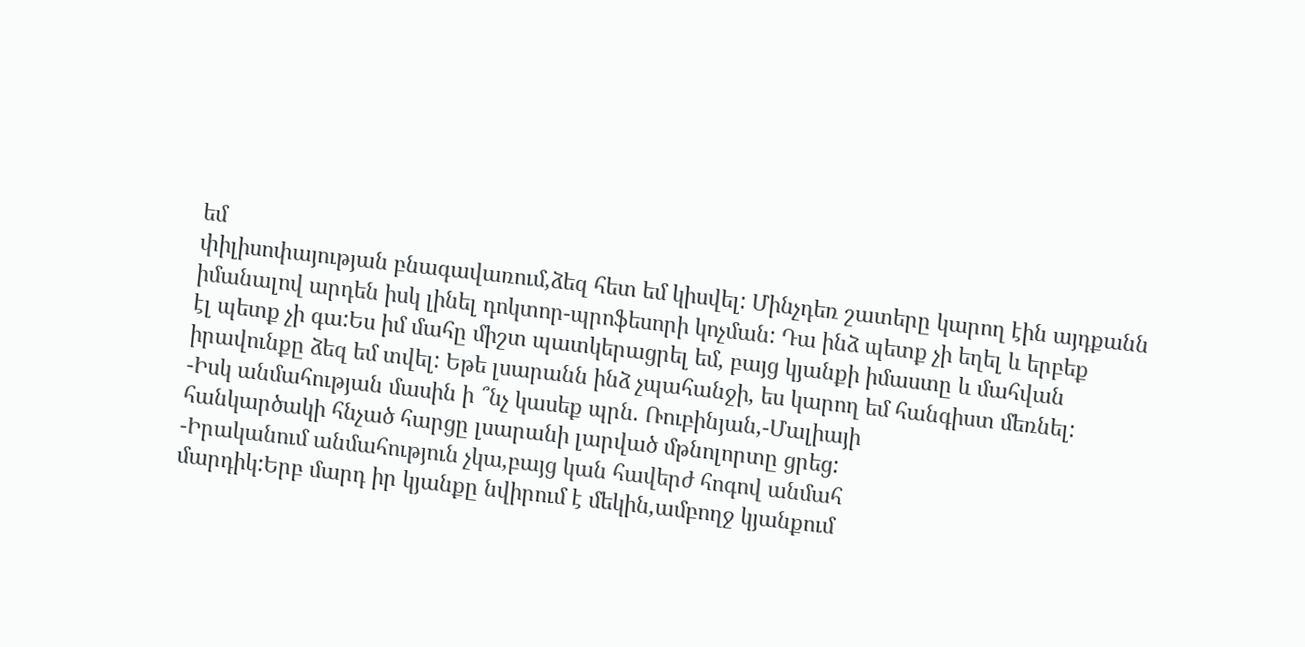եմ
փիլիսոփայության բնագավառում,ձեզ հետ եմ կիսվել: Մինչդեռ շատերը կարող էին այդքանն
իմանալով արդեն իսկ լինել դոկտոր-պրոֆեսորի կոչման: Դա ինձ պետք չի եղել և երբեք
էլ պետք չի գա:Ես իմ մահը միշտ պատկերացրել եմ, բայց կյանքի իմաստը և մահվան
իրավունքը ձեզ եմ տվել: Եթե լսարանն ինձ չպահանջի, ես կարող եմ հանգիստ մեռնել:
-Իսկ անմահության մասին ի ՞նչ կասեք պրն. Ռուբինյան,-Մալիայի
հանկարծակի հնչած հարցը լսարանի լարված մթնոլորտը ցրեց:
-Իրականում անմահություն չկա,բայց կան հավերժ հոգով անմահ
մարդիկ:Երբ մարդ իր կյանքը նվիրում է մեկին,ամբողջ կյանքում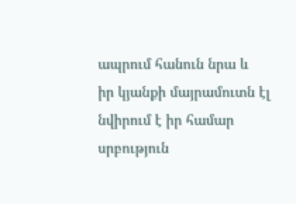ապրում հանուն նրա և
իր կյանքի մայրամուտն էլ նվիրում է իր համար սրբություն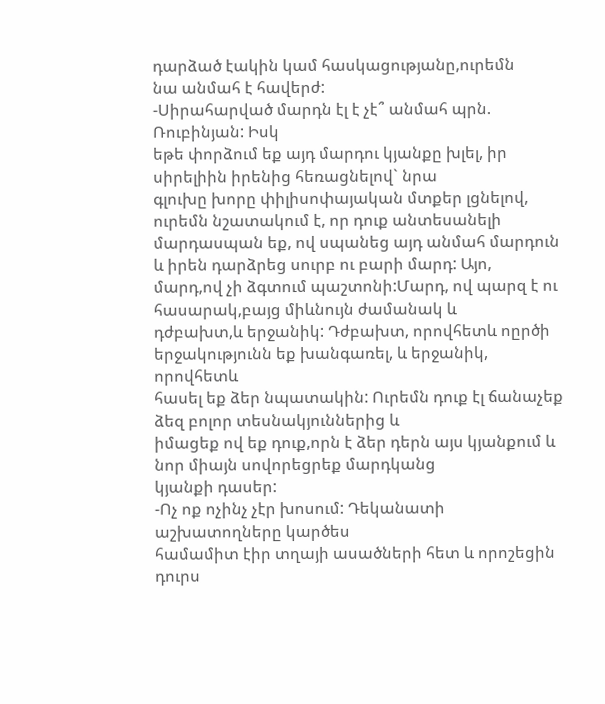դարձած էակին կամ հասկացությանը,ուրեմն
նա անմահ է հավերժ:
-Սիրահարված մարդն էլ է չէ՞ անմահ պրն. Ռուբինյան: Իսկ
եթե փորձում եք այդ մարդու կյանքը խլել, իր սիրելիին իրենից հեռացնելով` նրա
գլուխը խորը փիլիսոփայական մտքեր լցնելով, ուրեմն նշատակում է, որ դուք անտեսանելի
մարդասպան եք, ով սպանեց այդ անմահ մարդուն և իրեն դարձրեց սուրբ ու բարի մարդ: Այո,
մարդ,ով չի ձգտում պաշտոնի:Մարդ, ով պարզ է ու հասարակ,բայց միևնույն ժամանակ և
դժբախտ,և երջանիկ: Դժբախտ, որովհետև ոըրծի երջակությունն եք խանգառել, և երջանիկ, որովհետև
հասել եք ձեր նպատակին: Ուրեմն դուք էլ ճանաչեք ձեզ բոլոր տեսնակյուններից և
իմացեք ով եք դուք,որն է ձեր դերն այս կյանքում և նոր միայն սովորեցրեք մարդկանց
կյանքի դասեր:
-Ոչ ոք ոչինչ չէր խոսում: Դեկանատի աշխատողները կարծես
համամիտ էիր տղայի ասածների հետ և որոշեցին դուրս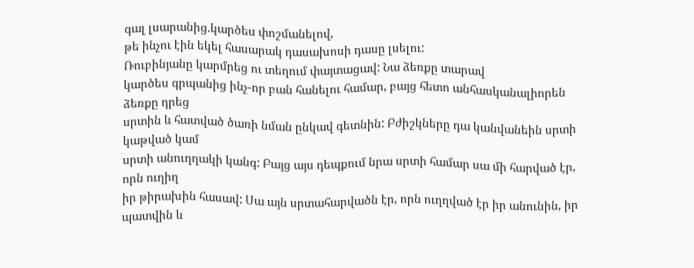գալ լսարանից.կարծես փոշմանելով,
թե ինչու էին եկել հասարակ դասախոսի դասը լսելու:
Ռուբինյանը կարմրեց ու տեղում փայտացավ: Նա ձեռքը տարավ
կարծես գրպանից ինչ-որ բան հանելու համար, բայց հետո անհասկանալիորեն ձեռքը դրեց
սրտին և հատված ծառի նման ընկավ գետնին: Բժիշկները դա կանվանեին սրտի կաթված կամ
սրտի անուղղակի կանգ: Բայց այս դեպքում նրա սրտի համար սա մի հարված էր, որն ուղիղ
իր թիրախին հասավ: Սա այն սրտահարվածն էր, որն ուղղված էր իր անունին, իր պատվին և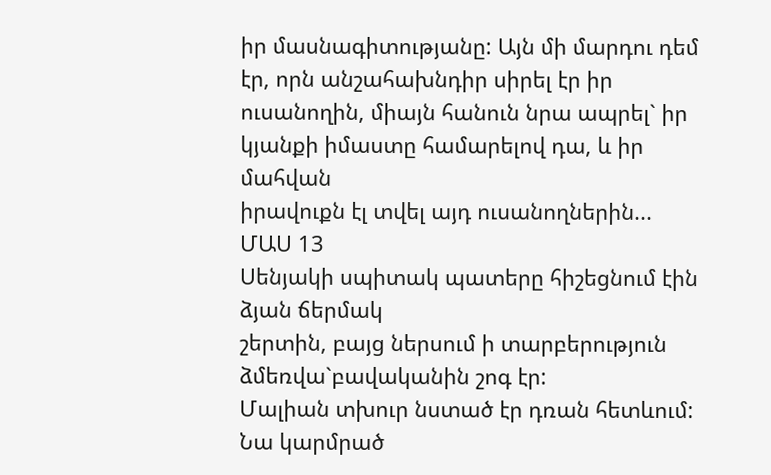իր մասնագիտությանը: Այն մի մարդու դեմ էր, որն անշահախնդիր սիրել էր իր
ուսանողին, միայն հանուն նրա ապրել` իր կյանքի իմաստը համարելով դա, և իր մահվան
իրավուքն էլ տվել այդ ուսանողներին...
ՄԱՍ 13
Սենյակի սպիտակ պատերը հիշեցնում էին ձյան ճերմակ
շերտին, բայց ներսում ի տարբերություն ձմեռվա`բավականին շոգ էր:
Մալիան տխուր նստած էր դռան հետևում: Նա կարմրած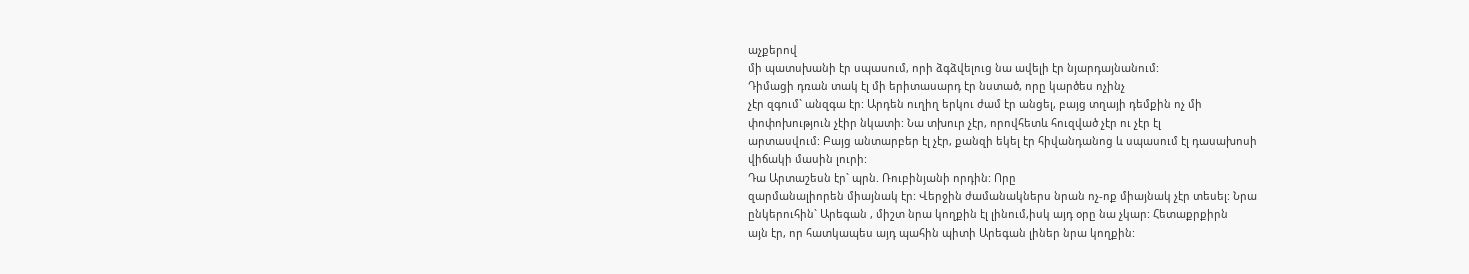աչքերով
մի պատսխանի էր սպասում, որի ձգձվելուց նա ավելի էր նյարդայնանում:
Դիմացի դռան տակ էլ մի երիտասարդ էր նստած, որը կարծես ոչինչ
չէր զգում` անզգա էր: Արդեն ուղիղ երկու ժամ էր անցել, բայց տղայի դեմքին ոչ մի
փոփոխություն չէիր նկատի: Նա տխուր չէր, որովհետև հուզված չէր ու չէր էլ
արտասվում: Բայց անտարբեր էլ չէր, քանզի եկել էր հիվանդանոց և սպասում էլ դասախոսի
վիճակի մասին լուրի:
Դա Արտաշեսն էր` պրն. Ռուբինյանի որդին: Որը
զարմանալիորեն միայնակ էր: Վերջին ժամանակներս նրան ոչ-ոք միայնակ չէր տեսել: Նրա
ընկերուհին` Արեգան , միշտ նրա կողքին էլ լինում,իսկ այդ օրը նա չկար: Հետաքրքիրն
այն էր, որ հատկապես այդ պահին պիտի Արեգան լիներ նրա կողքին: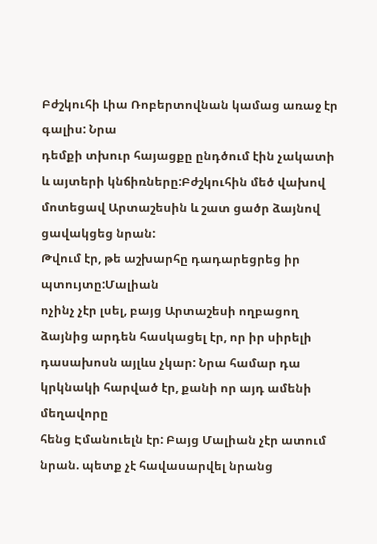Բժշկուհի Լիա Ռոբերտովնան կամաց առաջ էր գալիս: Նրա
դեմքի տխուր հայացքը ընդծում էին չակատի և այտերի կնճիռները:Բժշկուհին մեծ վախով
մոտեցավ Արտաշեսին և շատ ցածր ձայնով ցավակցեց նրան:
Թվում էր, թե աշխարհը դադարեցրեց իր պտույտը:Մալիան
ոչինչ չէր լսել, բայց Արտաշեսի ողբացող ձայնից արդեն հասկացել էր, որ իր սիրելի
դասախոսն այլևս չկար: Նրա համար դա կրկնակի հարված էր, քանի որ այդ ամենի մեղավորը
հենց Էմանուելն էր: Բայց Մալիան չէր ատում նրան. պետք չէ հավասարվել նրանց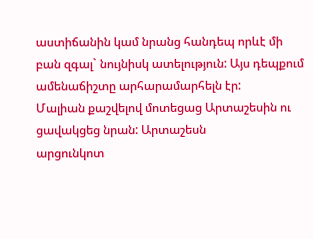աստիճանին կամ նրանց հանդեպ որևէ մի բան զգալ` նույնիսկ ատելություն: Այս դեպքում
ամենաճիշտը արհարամարհելն էր:
Մալիան քաշվելով մոտեցաց Արտաշեսին ու ցավակցեց նրան: Արտաշեսն
արցունկոտ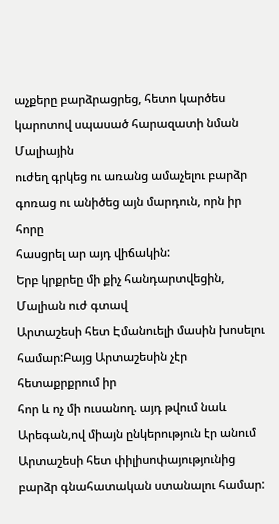աչքերը բարձրացրեց, հետո կարծես կարոտով սպասած հարազատի նման Մալիային
ուժեղ գրկեց ու առանց ամաչելու բարձր գոռաց ու անիծեց այն մարդուն, որն իր հորը
հասցրել ար այդ վիճակին:
Երբ կրքրեը մի քիչ հանդարտվեցին, Մալիան ուժ գտավ
Արտաշեսի հետ Էմանուելի մասին խոսելու համար:Բայց Արտաշեսին չէր հետաքրքրում իր
հոր և ոչ մի ուսանող. այդ թվում նաև Արեգան,ով միայն ընկերություն էր անում
Արտաշեսի հետ փիլիսոփայությունից բարձր գնահատական ստանալու համար: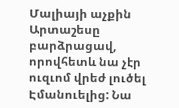Մալիայի աչքին Արտաշեսը բարձրացավ, որովհետև նա չէր
ուզւոմ վրեժ լուծել Էմանուելից: Նա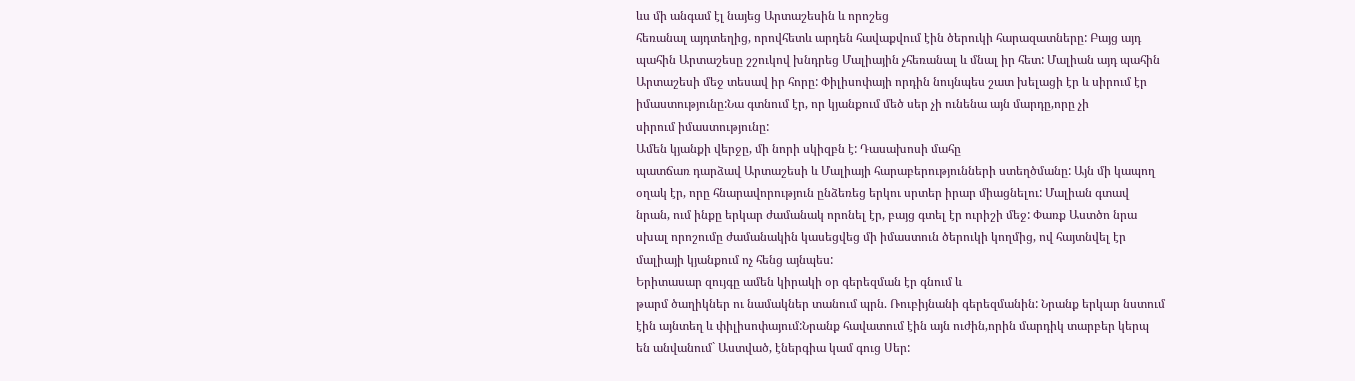ևս մի անգամ էլ նայեց Արտաշեսին և որոշեց
հեռանալ այդտեղից, որովհետև արդեն հավաքվում էին ծերուկի հարազատները: Բայց այդ
պահին Արտաշեսը շշուկով խնդրեց Մալիային չհեռանալ և մնալ իր հետ: Մալիան այդ պահին
Արտաշեսի մեջ տեսավ իր հորը: Փիլիսոփայի որդին նույնպես շատ խելացի էր և սիրում էր
իմաստությունը:Նա գտնում էր, որ կյանքում մեծ սեր չի ունենա այն մարդը,որը չի
սիրում իմաստությունը:
Ամեն կյանքի վերջը, մի նորի սկիզբն է: Դասախոսի մահը
պատճառ դարձավ Արտաշեսի և Մալիայի հարաբերությունների ստեղծմանը: Այն մի կապող
օղակ էր, որը հնարավորություն ընձեռեց երկու սրտեր իրար միացնելու: Մալիան գտավ
նրան, ում ինքը երկար ժամանակ որոնել էր, բայց գտել էր ուրիշի մեջ: Փառք Աստծո նրա
սխալ որոշումը ժամանակին կասեցվեց մի իմաստուն ծերուկի կողմից, ով հայտնվել էր
մալիայի կյանքում ոչ հենց այնպես:
Երիտասար զույգը ամեն կիրակի օր գերեզման էր գնում և
թարմ ծաղիկներ ու նամակներ տանում պրն. Ռուբիյնանի գերեզմանին: Նրանք երկար նստում
էին այնտեղ և փիլիսոփայում:Նրանք հավատում էին այն ուժին,որին մարդիկ տարբեր կերպ
են անվանում` Աստված, էներգիա կամ գուց Սեր: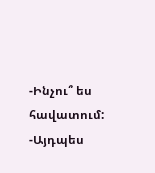-Ինչու՞ ես հավատում:
-Այդպես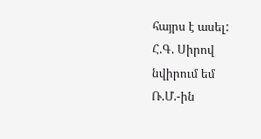հայրս է ասել:
Հ.Գ. Սիրով նվիրում եմ Ռ.Մ.-ին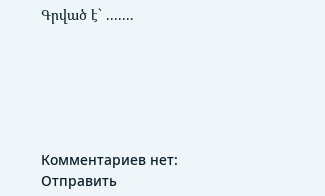Գրված է` .......






Комментариев нет:
Отправить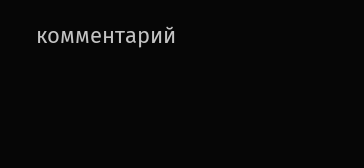комментарий